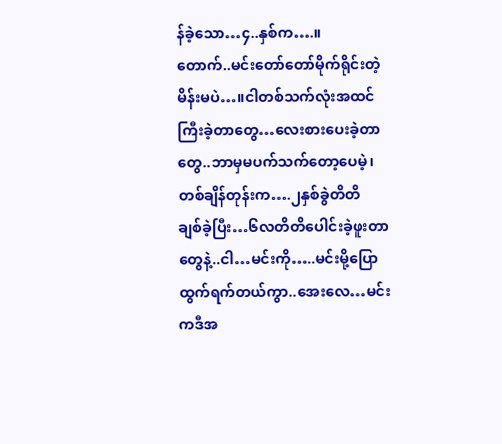န်ခဲ့သော…၄..နှစ်က….။
တောက်..မင်းတော်တော်မိုက်ရိုင်းတဲ့မိန်းမပဲ…။ငါတစ်သက်လုံးအထင်ကြီးခဲ့တာတွေ…လေးစားပေးခဲ့တာတွေ..ဘာမှမပက်သက်တော့ပေမဲ့၊တစ်ချိန်တုန်းက….၂နှစ်ခွဲတိတိ
ချစ်ခဲ့ပြီး…၆လတိတိပေါင်းခဲ့ဖူးတာတွေနဲ့..ငါ…မင်းကို…..မင်းမို့ပြောထွက်ရက်တယ်ကွာ..အေးလေ…မင်းကဒီအ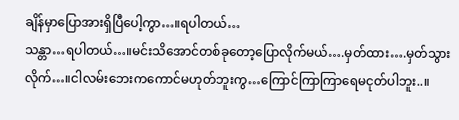ချိန်မှာပြောအားရှိပြီပေါ့ကွာ…။ရပါတယ်…
သန္တာ…ရပါတယ်…။မင်းသိအောင်တစ်ခုတော့ပြောလိုက်မယ်….မှတ်ထား….မှတ်သွားလိုက်…။ငါလမ်းဘေးကကောင်မဟုတ်ဘူးကွ…ကြောင်ကြာကြာရေမငုတ်ပါဘူး..။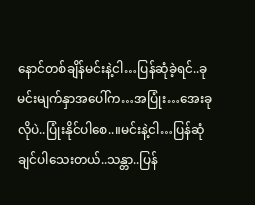နောင်တစ်ချိန်မင်းနဲ့ငါ…ပြန်ဆုံခဲ့ရင်..ခုမင်းမျက်နှာအပေါ်က…အပြုံး…အေးခုလိုပဲ..ပြုံးနိုင်ပါစေ..။မင်းနဲ့ငါ…ပြန်ဆုံချင်ပါသေးတယ်..သန္တာ..ပြန်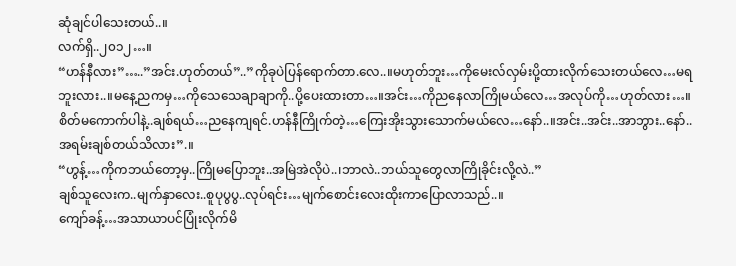ဆုံချင်ပါသေးတယ်..။
လက်ရှိ..၂၀၁၂…။
“ဟန်နီလား”…..”အင်း.ဟုတ်တယ်”..”ကိုခုပဲပြန်ရောက်တာ.လေ..။မဟုတ်ဘူး…ကိုမေးလ်လှမ်းပို့ထားလိုက်သေးတယ်လေ…မရဘူးလား..။မနေ့ညကမှ…ကိုသေသေချာချာကို..ပို့ပေးထားတာ…။အင်း…ကိုညနေလာကြိုမယ်လေ…အလုပ်ကို…ဟုတ်လား…။စိတ်မကောက်ပါနဲ့..ချစ်ရယ်…ညနေကျရင်.ဟန်နီကြိုက်တဲ့…ကြေးအိုးသွားသောက်မယ်လေ…နော်..။အင်း..အင်း..အာဘွား..နော်..အရမ်းချစ်တယ်သိလား”.။
“ဟွန့်…ကိုကဘယ်တော့မှ..ကြိုမပြောဘူး..အမြဲအဲလိုပဲ..၊ဘာလဲ..ဘယ်သူတွေလာကြိုခိုင်းလို့လဲ..”
ချစ်သူလေးက..မျက်နှာလေး..စူပုပွပွ..လုပ်ရင်း…မျက်စောင်းလေးထိုးကာပြောလာသည်..။
ကျော်ခန့်…အသာယာပင်ပြုံးလိုက်မိ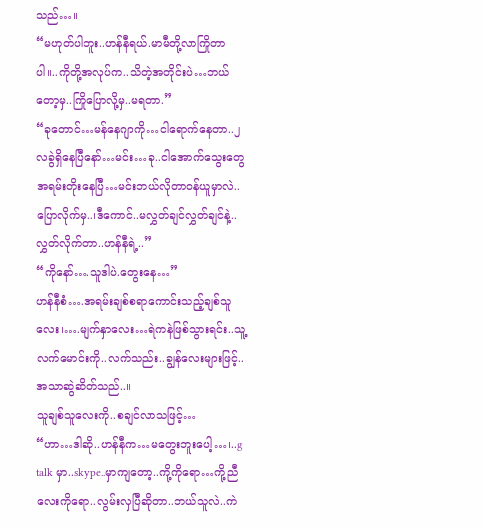သည်…။
“မဟုတ်ပါဘူး..ဟန်နီရယ်.မာမီတို့လာကြိုတာပါ။..ကိုတို့အလုပ်က..သိတဲ့အတိုင်းပဲ…ဘယ်တော့မှ..ကြိုပြောလို့မှ..မရတာ.”
“ခုတောင်…မန်နေဂျာကို…ငါရောက်နေတာ..၂ လခွဲရှိနေပြီနော်…မင်း…ခု..ငါအောက်သွေးတွေအရမ်းတိုးနေပြီ…မင်းဘယ်လိုတာဝန်ယူမှာလဲ..ပြောလိုက်မှ..၊ဒီကောင်..မလွှတ်ချင်လွှတ်ချင်နဲ့..လွှတ်လိုက်တာ..ဟန်နီရဲ့..”
“ကိုနော်….သူဒါပဲ.တွေးနေ…”
ဟန်နီစံ….အရမ်းချစ်စရာကောင်းသည့်ချစ်သူလေး၊….မျက်နှာလေး…ရဲကနဲဖြစ်သွားရင်း..သူ့လက်မောင်းကို..လက်သည်း..ချွန်လေးများဖြင့်..အသာဆွဲဆိတ်သည်..။
သူချစ်သူလေးကို..စချင်လာသဖြင့်…
“ဟာ…ဒါဆို..ဟန်နီက…မတွေးဘူးပေါ့…၊..g talk မှာ..skype..မှာကျတော့..ကို့ကိုရော…ကို့ညီလေးကိုရော..လွမ်းလှပြီဆိုတာ..ဘယ်သူလဲ..ကဲ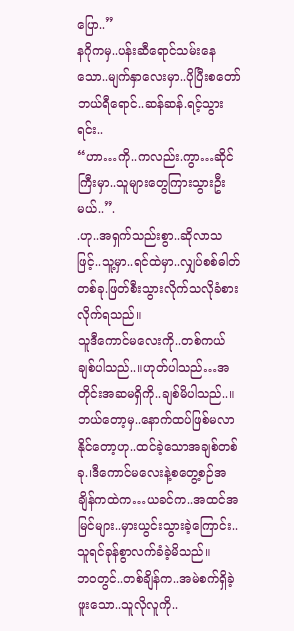ပြော..”
နဂိုကမှ..ပန်းဆီရောင်သမ်းနေသော..မျက်နှာလေးမှာ..ပိုပြီးစတော်ဘယ်ရီရောင်..ဆန်ဆန်.ရင့်သွားရင်း..
“ဟာ…ကို..ကလည်း.ကွာ…ဆိုင်ကြီးမှာ..သူများတွေကြားသွားဦးမယ်..”.
.ဟု..အရှက်သည်းစွာ..ဆိုလာသဖြင့်..သူ့မှာ..ရင်ထဲမှာ..လျှပ်စစ်ဓါတ်တစ်ခု.ဖြတ်စီးသွားလိုက်သလိုခံစားလိုက်ရသည်။
သူဒီကောင်မလေးကို..တစ်ကယ်ချစ်ပါသည်..။ဟုတ်ပါသည်…အတိုင်းအဆမရှိကို..ချစ်မိပါသည်..။ဘယ်တော့မှ..နောက်ထပ်ဖြစ်မလာနိုင်တော့ဟု..ထင်ခဲ့သောအချစ်တစ်ခု.၊ဒီကောင်မလေးနဲ့စတွေ့စဉ်အချိန်ကထဲက…ယခင်က..အထင်အမြင်များ..မှားယွင်းသွားခဲ့ကြောင်း..သူရင်ခုန်စွာလက်ခံခဲ့မိသည်။
ဘဝတွင်..တစ်ချိန်က..အမဲစက်ရှိခဲ့ဖူးသော..သူလိုလူကို..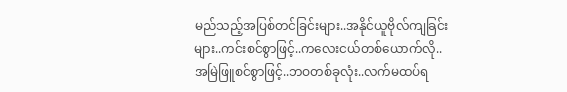မည်သည့်အပြစ်တင်ခြင်းများ..အနိုင်ယူဗိုလ်ကျခြင်းများ..ကင်းစင်စွာဖြင့်..ကလေးငယ်တစ်ယောက်လို..
အမြဲဖြူစင်စွာဖြင့်..ဘဝတစ်ခုလုံး..လက်မထပ်ရ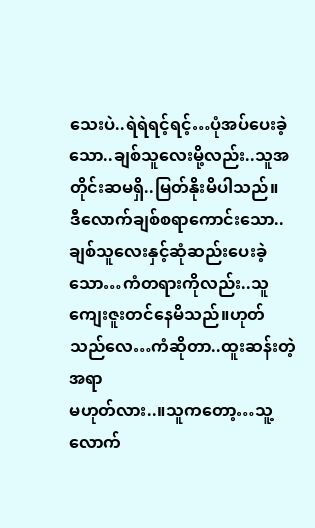သေးပဲ..ရဲရဲရင့်ရင့်…ပုံအပ်ပေးခဲ့သော..ချစ်သူလေးမို့လည်း..သူအတိုင်းဆမရှိ..မြတ်နိုးမိပါသည်။
ဒီလောက်ချစ်စရာကောင်းသော..ချစ်သူလေးနှင့်ဆုံဆည်းပေးခဲ့သော…ကံတရားကိုလည်း..သူကျေးဇူးတင်နေမိသည်။ဟုတ်သည်လေ…ကံဆိုတာ..ထူးဆန်းတဲ့အရာ
မဟုတ်လား..။သူကတော့…သူ့လောက်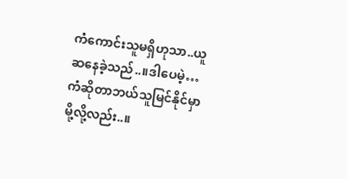ကံကောင်းသူမရှိဟုသာ..ယူဆနေခဲ့သည်..။ဒါပေမဲ့…ကံဆိုတာဘယ်သူမြင်နိုင်မှာမို့လို့လည်း..။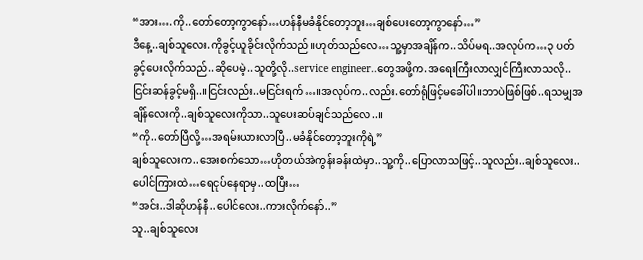“အား….ကို..တော်တော့ကွာနော်…ဟန်နီမခံနိုင်တော့ဘူး…ချစ်ပေးတော့ကွာနော်…”
ဒီနေ့..ချစ်သူလေး.ကိုခွင့်ယူခိုင်းလိုက်သည်။ဟုတ်သည်လေ…သူ့မှာအချိန်က..သိပ်မရ..အလုပ်က…၃ ပတ်ခွင့်ပေးလိုက်သည်..ဆိုပေမဲ့..သူတို့လို..service engineer..တွေအဖို့က.အရေးကြီးလာလျှင်ကြီးလာသလို..ငြင်းဆန်ခွင့်မရှိ..။ငြင်းလည်း..မငြင်းရက်…။အလုပ်က..လည်း.တော်ရုံဖြင့်မခေါ်ပါ။ဘာပဲဖြစ်ဖြစ်..ရသမျှအချိန်လေးကို..ချစ်သူလေးကိုသာ..သူပေးဆပ်ချင်သည်လေ..။
“ကို..တော်ပြီလို့…အရမ်းယားလာပြီ..မခံနိုင်တော့ဘူးကိုရဲ့”
ချစ်သူလေးက..အေးစက်သော…ဟိုတယ်အဲကွန်းခန်းထဲမှာ..သူ့ကို..ပြောလာသဖြင့်..သူလည်း..ချစ်သူလေး..ပေါင်ကြားထဲ…ရေငုပ်နေရာမှ..ထပြီး…
“အင်း..ဒါဆိုဟန်နီ..ပေါင်လေး..ကားလိုက်နော်..”
သူ..ချစ်သူလေး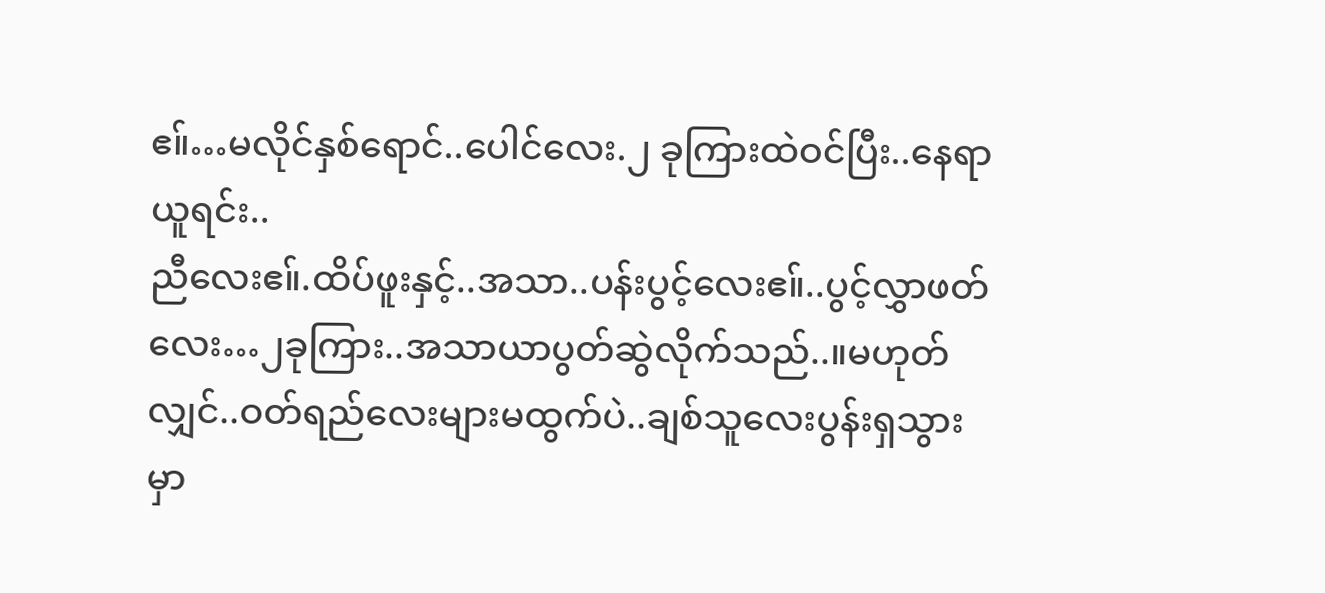ဧ။်…မလိုင်နှစ်ရောင်..ပေါင်လေး.၂ ခုကြားထဲဝင်ပြီး..နေရာယူရင်း..
ညီလေးဧ။်.ထိပ်ဖူးနှင့်..အသာ..ပန်းပွင့်လေးဧ။်..ပွင့်လွှာဖတ်လေး…၂ခုကြား..အသာယာပွတ်ဆွဲလိုက်သည်..။မဟုတ်လျှင်..ဝတ်ရည်လေးများမထွက်ပဲ..ချစ်သူလေးပွန်းရှသွားမှာ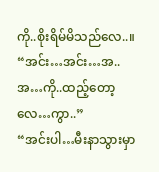ကို..စိုးရိမ်မိသည်လေ..။
“အင်း…အင်း…အ..အ…ကို..ထည့်တော့လေ…ကွာ..”
“အင်းပါ…မီးနာသွားမှာ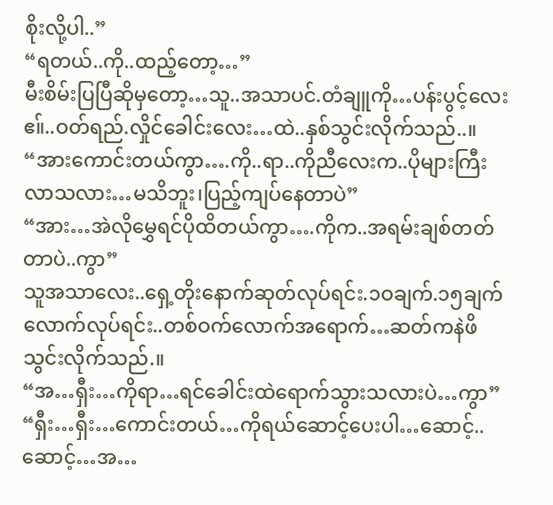စိုးလို့ပါ..”
“ရတယ်..ကို..ထည့်တော့…”
မီးစိမ်းပြပြီဆိုမှတော့…သူ..အသာပင်.တံချူကို…ပန်းပွင့်လေးဧ။်..ဝတ်ရည်.လှိုင်ခေါင်းလေး…ထဲ..နှစ်သွင်းလိုက်သည်..။
“အားကောင်းတယ်ကွာ….ကို..ရာ..ကိုညီလေးက..ပိုများကြီးလာသလား…မသိဘူး၊ပြည့်ကျပ်နေတာပဲ”
“အား…အဲလိုမွှေရင်ပိုထိတယ်ကွာ….ကိုက..အရမ်းချစ်တတ်တာပဲ..ကွာ”
သူအသာလေး..ရှေ့တိုးနောက်ဆုတ်လုပ်ရင်း.၁ဝချက်.၁၅ချက်လောက်လုပ်ရင်း..တစ်ဝက်လောက်အရောက်…ဆတ်ကနဲဖိသွင်းလိုက်သည်.။
“အ…ရှီး…ကိုရာ…ရင်ခေါင်းထဲရောက်သွားသလားပဲ…ကွာ”
“ရှီး…ရှီး…ကောင်းတယ်…ကိုရယ်ဆောင့်ပေးပါ…ဆောင့်..ဆောင့်…အ…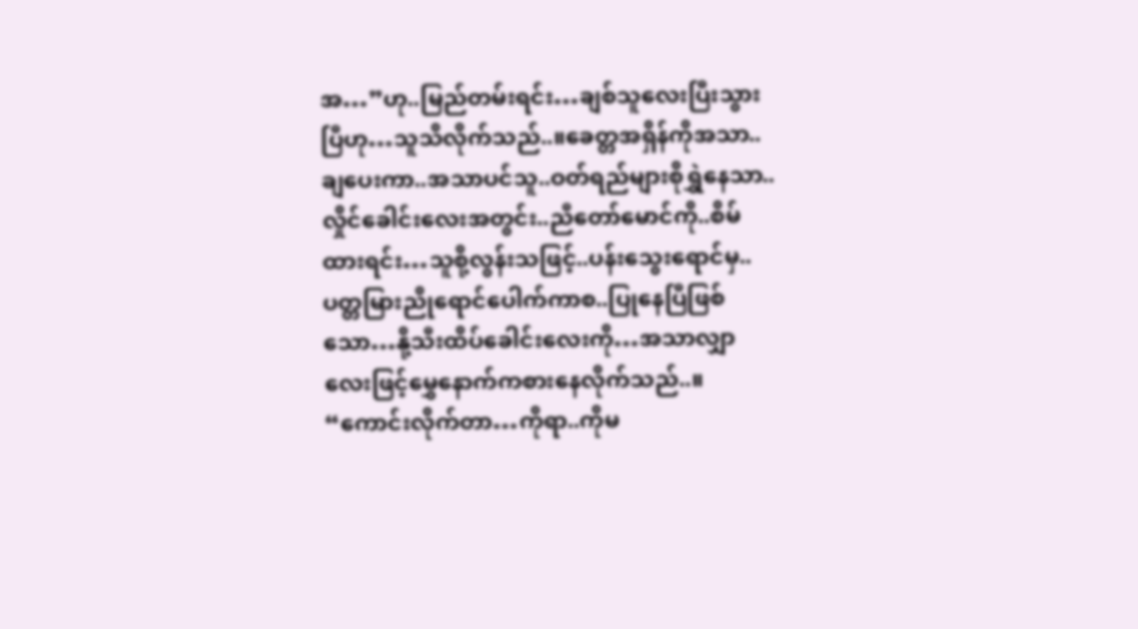အ…”ဟု..မြည်တမ်းရင်း…ချစ်သူလေးပြီးသွားပြီဟု…သူသိလိုက်သည်..။ခေတ္တအရှိန်ကိုအသာ..ချပေးကာ..အသာပင်သူ..ဝတ်ရည်များစိုရွှဲနေသာ..လှိုင်ခေါင်းလေးအတွင်း..ညီတော်မောင်ကို..စိမ်ထားရင်း…သူစို့လွန်းသဖြင့်..ပန်းသွေးရောင်မှ..ပတ္တမြားညိုရောင်ပေါက်ကာစ..ပြုနေပြီဖြစ်သော…နို့သီးထိပ်ခေါင်းလေးကို…အသာလျှာလေးဖြင့်မွှေနောက်ကစားနေလိုက်သည်..။
“ကောင်းလိုက်တာ…ကိုရာ..ကိုမ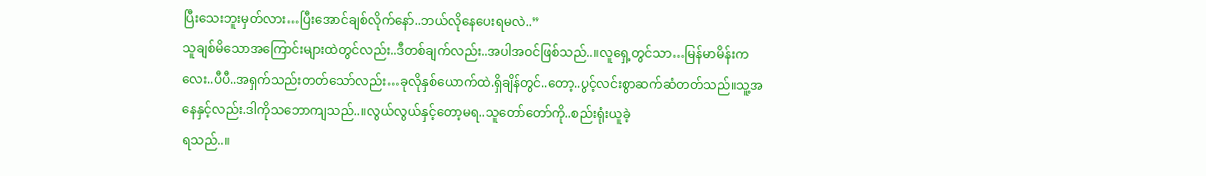ပြီးသေးဘူးမှတ်လား…ပြီးအောင်ချစ်လိုက်နော်..ဘယ်လိုနေပေးရမလဲ..”
သူချစ်မိသောအကြောင်းများထဲတွင်လည်း..ဒီတစ်ချက်လည်း..အပါအဝင်ဖြစ်သည်..။လူရှေ့တွင်သာ…မြန်မာမိန်းကလေး..ပီပီ..အရှက်သည်းတတ်သော်လည်း…ခုလိုနှစ်ယောက်ထဲ.ရှိချိန်တွင်..တော့..ပွင့်လင်းစွာဆက်ဆံတတ်သည်။သူ့အနေနှင့်လည်း.ဒါကိုသဘောကျသည်..။လွယ်လွယ်နှင့်တော့မရ..သူတော်တော်ကို..စည်းရုံးယူခဲ့
ရသည်..။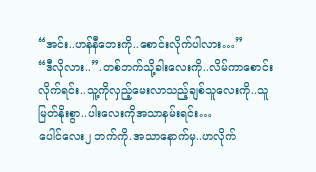“အင်း..ဟန်နီဘေးကို..စောင်းလိုက်ပါလား…”
“ဒီလိုလား..”.တစ်ဘက်သို့ခါးလေးကို..လိမ်ကာစောင်းလိုက်ရင်း..သူ့ကိုလှည့်မေးလာသည့်ချစ်သူလေးကို..သူမြတ်နိုးစွာ..ပါးလေးကိုအသာနမ်းရင်း…
ပေါင်လေး၂ ဘက်ကို.အသာနောက်မှ..ဟလိုက်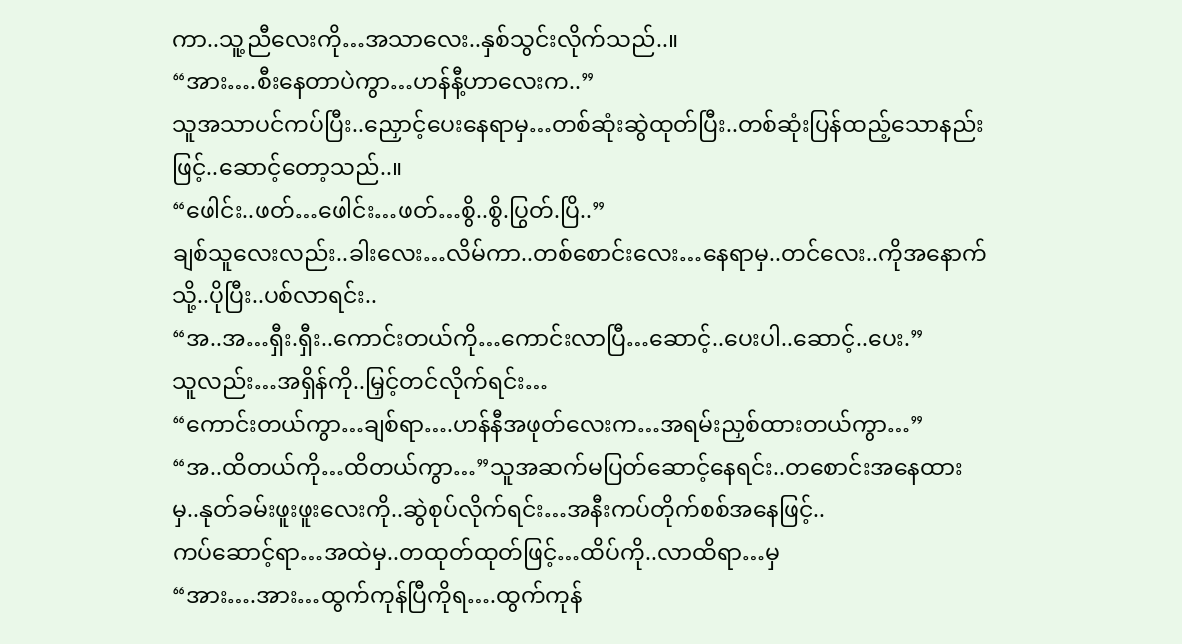ကာ..သူ့ညီလေးကို…အသာလေး..နှစ်သွင်းလိုက်သည်..။
“အား….စီးနေတာပဲကွာ…ဟန်နီ့ဟာလေးက..”
သူအသာပင်ကပ်ပြီး..ညှောင့်ပေးနေရာမှ…တစ်ဆုံးဆွဲထုတ်ပြီး..တစ်ဆုံးပြန်ထည့်သောနည်းဖြင့်..ဆောင့်တော့သည်..။
“ဖေါင်း..ဖတ်…ဖေါင်း…ဖတ်…စွိ..စွိ.ပြွတ်.ပြိ..”
ချစ်သူလေးလည်း..ခါးလေး…လိမ်ကာ..တစ်စောင်းလေး…နေရာမှ..တင်လေး..ကိုအနောက်သို့..ပိုပြီး..ပစ်လာရင်း..
“အ..အ…ရှီး.ရှီး..ကောင်းတယ်ကို…ကောင်းလာပြီ…ဆောင့်..ပေးပါ..ဆောင့်..ပေး.”
သူလည်း…အရှိန်ကို..မြှင့်တင်လိုက်ရင်း…
“ကောင်းတယ်ကွာ…ချစ်ရာ….ဟန်နီအဖုတ်လေးက…အရမ်းညှစ်ထားတယ်ကွာ…”
“အ..ထိတယ်ကို…ထိတယ်ကွာ…”သူအဆက်မပြတ်ဆောင့်နေရင်း..တစောင်းအနေထားမှ..နုတ်ခမ်းဖူးဖူးလေးကို..ဆွဲစုပ်လိုက်ရင်း…အနီးကပ်တိုက်စစ်အနေဖြင့်..
ကပ်ဆောင့်ရာ…အထဲမှ..တထုတ်ထုတ်ဖြင့်…ထိပ်ကို..လာထိရာ…မှ
“အား….အား…ထွက်ကုန်ပြီကိုရ….ထွက်ကုန်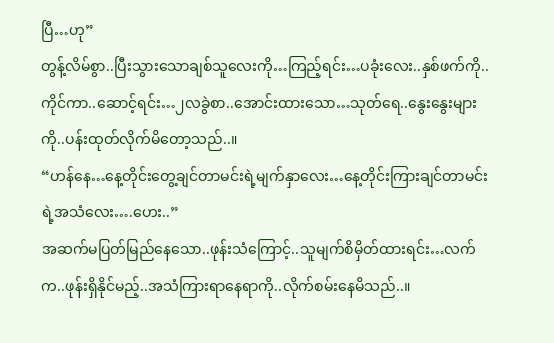ပြီ…ဟု”
တွန့်လိမ်စွာ..ပြီးသွားသောချစ်သူလေးကို…ကြည့်ရင်း…ပခုံးလေး..နှစ်ဖက်ကို..ကိုင်ကာ..ဆောင့်ရင်း…၂လခွဲစာ..အောင်းထားသော…သုတ်ရေ..နွေးနွေးများကို..ပန်းထုတ်လိုက်မိတော့သည်..။
“ဟန်နေ…နေ့တိုင်းတွေ့ချင်တာမင်းရဲ့မျက်နှာလေး…နေ့တိုင်းကြားချင်တာမင်းရဲ့အသံလေး….ဟေး..”
အဆက်မပြတ်မြည်နေသော..ဖုန်းသံကြောင့်..သူမျက်စိမှိတ်ထားရင်း…လက်က..ဖုန်းရှိနိုင်မည့်..အသံကြားရာနေရာကို..လိုက်စမ်းနေမိသည်..။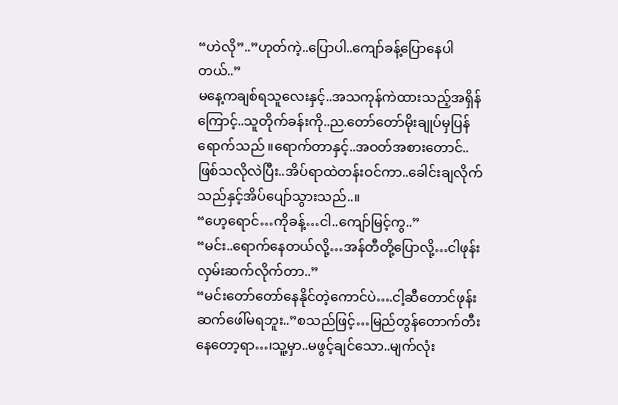“ဟဲလို”..”ဟုတ်ကဲ့..ပြောပါ..ကျော်ခန့်ပြောနေပါတယ်..”
မနေ့ကချစ်ရသူလေးနှင့်..အသကုန်ကဲထားသည့်အရှိန်ကြောင့်..သူတိုက်ခန်းကို..ည.တော်တော်မိုးချုပ်မှပြန်ရောက်သည်။ရောက်တာနှင့်..အဝတ်အစားတောင်..ဖြစ်သလိုလဲပြီး..အိပ်ရာထဲတန်းဝင်ကာ..ခေါင်းချလိုက်သည်နှင့်အိပ်ပျော်သွားသည်..။
“ဟေ့ရောင်…ကိုခန့်…ငါ..ကျော်မြင့်ကွ..”
“မင်း..ရောက်နေတယ်လို့…အန်တီတို့ပြောလို့…ငါဖုန်းလှမ်းဆက်လိုက်တာ..”
“မင်းတော်တော်နေနိုင်တဲ့ကောင်ပဲ….ငါ့ဆီတောင်ဖုန်းဆက်ဖေါ်မရဘူး..”စသည်ဖြင့်…မြည်တွန်တောက်တီးနေတော့ရာ…၊သူ့မှာ..မဖွင့်ချင်သော..မျက်လုံး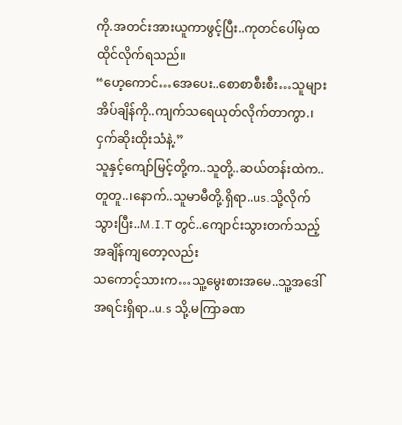ကို.အတင်းအားယူကာဖွင့်ပြီး..ကုတင်ပေါ်မှထထိုင်လိုက်ရသည်။
“ဟေ့ကောင်…အေပေး..စောစာစီးစီး…သူများအိပ်ချိန်ကို..ကျက်သရေယုတ်လိုက်တာကွာ.၊ငှက်ဆိုးထိုးသံနဲ့.”
သူနှင့်ကျော်မြင့်တို့က..သူတို့..ဆယ်တန်းထဲက..တူတူ..၊နောက်..သူမာမီတို့.ရှိရာ..us.သို့လိုက်သွားပြီး..M.I.T တွင်..ကျောင်းသွားတက်သည့်အချိန်ကျတော့လည်း
သကောင့်သားက…သူ့မွေးစားအမေ..သူ့အဒေါ်အရင်းရှိရာ..u.s သို့.မကြာခဏ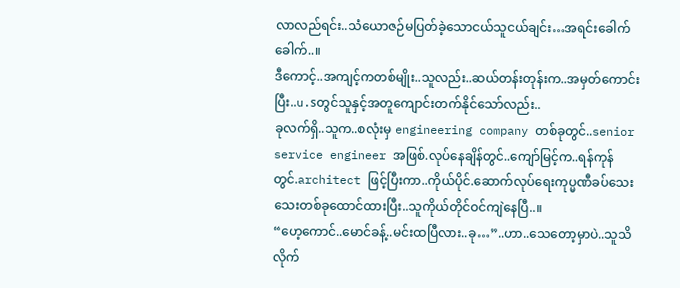လာလည်ရင်း..သံယောဇဉ်မပြတ်ခဲ့သောငယ်သူငယ်ချင်း…အရင်းခေါက်ခေါက်..။
ဒီကောင့်..အကျင့်ကတစ်မျိုး..သူလည်း..ဆယ်တန်းတုန်းက..အမှတ်ကောင်းပြီး..u.sတွင်သူနှင့်အတူကျောင်းတက်နိုင်သော်လည်း..
ခုလက်ရှိ..သူက..စလုံးမှ engineering company တစ်ခုတွင်..senior service engineer အဖြစ်.လုပ်နေချိန်တွင်..ကျော်မြင့်က..ရန်ကုန်တွင်.architect ဖြင့်ပြီးကာ..ကိုယ်ပိုင်.ဆောက်လုပ်ရေးကုပ္မဏီခပ်သေးသေးတစ်ခုထောင်ထားပြီး..သူကိုယ်တိုင်ဝင်ကျဲနေပြီ..။
“ဟေ့ကောင်..မောင်ခန့်..မင်းထပြီလား..ခု…”..ဟာ..သေတော့မှာပဲ..သူသိလိုက်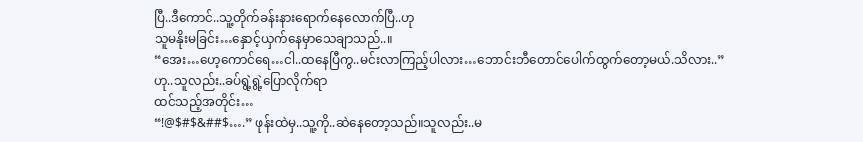ပြီ..ဒီကောင်..သူ့တိုက်ခန်းနားရောက်နေလောက်ပြီ..ဟု
သူမနိုးမခြင်း…နှောင့်ယှက်နေမှာသေချာသည်..။
“အေး…ဟေ့ကောင်ရေ…ငါ..ထနေပြီကွ..မင်းလာကြည့်ပါလား…ဘောင်းဘီတောင်ပေါက်ထွက်တော့မယ်.သိလား..” ဟု..သူလည်း..ခပ်ရွဲ့ရွဲ့ပြောလိုက်ရာ
ထင်သည့်အတိုင်း…
“!@$#$&##$….” ဖုန်းထဲမှ..သူ့ကို..ဆဲနေတော့သည်။သူလည်း..မ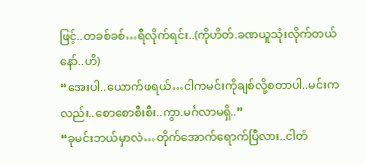ဖြင့်..တခစ်ခစ်…ရီလိုက်ရင်း..(ကိုဟိတ်.ခဏယူသုံးလိုက်တယ်နော်..ဟိ)
“အေးပါ..ယောက်ဖရယ်…ငါကမင်းကိုချစ်လို့စတာပါ..မင်းကလည်း..စောစောစီးစီး..ကွာ.မင်္ဂလာမရှိ..”
“ခုမင်းဘယ်မှာလဲ…တိုက်အောက်ရောက်ပြီလား..ငါတံ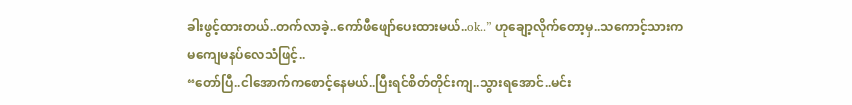ခါးဖွင့်ထားတယ်..တက်လာခဲ့..ကော်ဖီဖျော်ပေးထားမယ်..ok..” ဟုချော့လိုက်တော့မှ..သကောင့်သားက
မကျေမနပ်လေသံဖြင့်..
“တော်ပြီ..ငါအောက်ကစောင့်နေမယ်..ပြီးရင်စိတ်တိုင်းကျ..သွားရအောင်..မင်း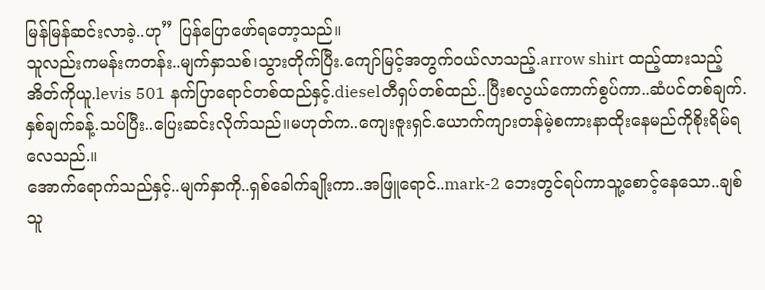မြန်မြန်ဆင်းလာခဲ့..ဟု” ပြန်ပြောဖော်ရတော့သည်။
သူလည်းကမန်းကတန်း..မျက်နှာသစ်၊သွားတိုက်ပြီး.ကျော်မြင့်အတွက်ဝယ်လာသည့်.arrow shirt ထည့်ထားသည့်အိတ်ကိုယူ.levis 501 နက်ပြာရောင်တစ်ထည်နှင့်.dieselတီရှပ်တစ်ထည်..ပြီးစလွယ်ကောက်စွပ်ကာ..ဆံပင်တစ်ချက်.နှစ်ချက်ခန့်.သပ်ပြီး..ပြေးဆင်းလိုက်သည်။မဟုတ်က..ကျေးဇူးရှင်.ယောက်ကျားတန်မဲ့စကားနာထိုးနေမည်ကိုစိုးရိမ်ရလေသည်.။
အောက်ရောက်သည်နှင့်..မျက်နှာကို..ရှစ်ခေါက်ချိုးကာ..အဖြူရောင်..mark-2 ဘေးတွင်ရပ်ကာသူ့စောင့်နေသော..ချစ်သူ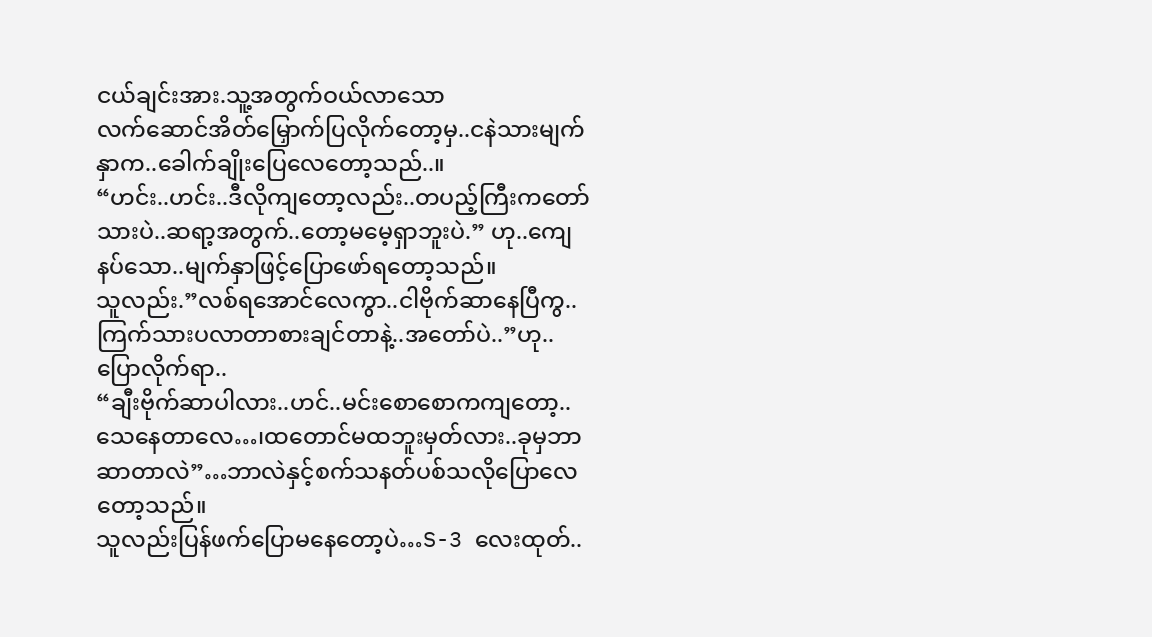ငယ်ချင်းအား.သူ့အတွက်ဝယ်လာသော
လက်ဆောင်အိတ်မြှောက်ပြလိုက်တော့မှ..ငနဲသားမျက်နှာက..ခေါက်ချိုးပြေလေတော့သည်..။
“ဟင်း..ဟင်း..ဒီလိုကျတော့လည်း..တပည့်ကြီးကတော်သားပဲ..ဆရာ့အတွက်..တော့မမေ့ရှာဘူးပဲ.” ဟု..ကျေနပ်သော..မျက်နှာဖြင့်ပြောဖော်ရတော့သည်။
သူလည်း.”လစ်ရအောင်လေကွာ..ငါဗိုက်ဆာနေပြီကွ..ကြက်သားပလာတာစားချင်တာနဲ့..အတော်ပဲ..”ဟု..ပြောလိုက်ရာ..
“ချီးဗိုက်ဆာပါလား..ဟင်..မင်းစောစောကကျတော့..သေနေတာလေ…၊ထတောင်မထဘူးမှတ်လား..ခုမှဘာဆာတာလဲ”…ဘာလဲနှင့်စက်သနတ်ပစ်သလိုပြောလေတော့သည်။
သူလည်းပြန်ဖက်ပြောမနေတော့ပဲ…S-3 လေးထုတ်..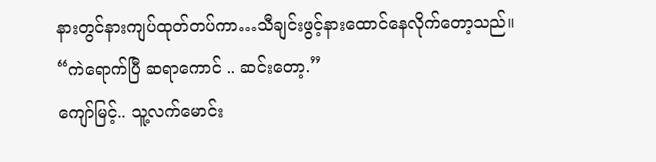နားတွင်နားကျပ်ထုတ်တပ်ကာ…သီချင်းဖွင့်နားထောင်နေလိုက်တော့သည်။
“ကဲရောက်ပြီ ဆရာကောင် .. ဆင်းတော့.”
ကျော်မြင့်.. သူ့လက်မောင်း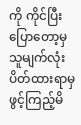ကို ကိုင်ပြီးပြောတော့မှသူမျက်လုံးပိတ်ထားရာမှဖွင့်ကြည့်မိ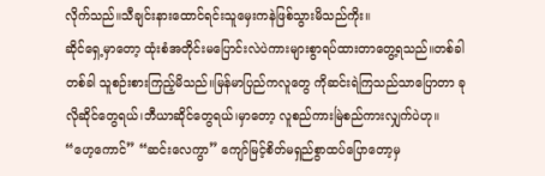လိုက်သည်။သီချင်းနားထောင်ရင်းသူမှေးကနဲဖြစ်သွားမိသည်ကိုး။
ဆိုင်ရှေ့မှာတော့ ထုံးစံအတိုင်းမပြောင်းလဲပဲကားများစွာရပ်ထားတာတွေ့ရသည်။တစ်ခါတစ်ခါ သူစဉ်းစားကြည့်မိသည်။မြန်မာပြည်ကလူတွေ ကိုဆင်းရဲကြသည်သာပြောတာ ခုလိုဆိုင်တွေရယ်၊ဘီယာဆိုင်တွေရယ်၊မှာတော့ လူစည်ကားမြဲစည်ကားလျှက်ပဲဟု။
“ဟေ့ကောင်” “ဆင်းလေကွာ” ကျော်မြင့်စိတ်မရှည်စွာထပ်ပြောတော့မှ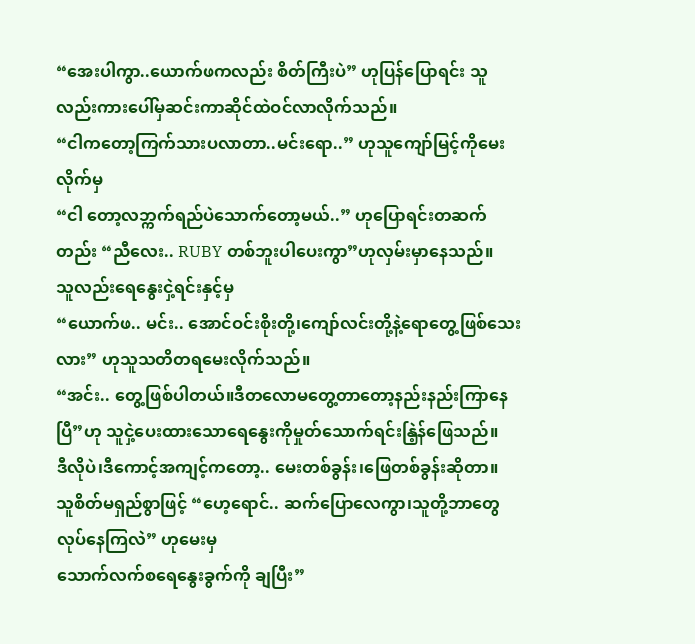“အေးပါကွာ..ယောက်ဖကလည်း စိတ်ကြီးပဲ” ဟုပြန်ပြောရင်း သူလည်းကားပေါ်မှဆင်းကာဆိုင်ထဲဝင်လာလိုက်သည်။
“ငါကတော့ကြက်သားပလာတာ..မင်းရော..” ဟုသူကျော်မြင့်ကိုမေးလိုက်မှ
“ငါ တော့လဘ္ကက်ရည်ပဲသောက်တော့မယ်..” ဟုပြောရင်းတဆက်တည်း “ညီလေး.. RUBY တစ်ဘူးပါပေးကွာ”ဟုလှမ်းမှာနေသည်။
သူလည်းရေနွေးငှဲ့ရင်းနှင့်မှ
“ယောက်ဖ.. မင်း.. အောင်ဝင်းစိုးတို့၊ကျော်လင်းတို့နဲ့ရောတွေ့ဖြစ်သေးလား” ဟုသူသတိတရမေးလိုက်သည်။
“အင်း.. တွေ့ဖြစ်ပါတယ်။ဒီတလောမတွေ့တာတော့နည်းနည်းကြာနေပြီ”ဟု သူငှဲ့ပေးထားသောရေနွေးကိုမှုတ်သောက်ရင်းနြဲ့န်ဖြေသည်။
ဒီလိုပဲ၊ဒီကောင့်အကျင့်ကတော့.. မေးတစ်ခွန်း၊ဖြေတစ်ခွန်းဆိုတာ။
သူစိတ်မရှည်စွာဖြင့် “ဟေ့ရောင်.. ဆက်ပြောလေကွာ၊သူတို့ဘာတွေလုပ်နေကြလဲ” ဟုမေးမှ
သောက်လက်စရေနွေးခွက်ကို ချပြီး”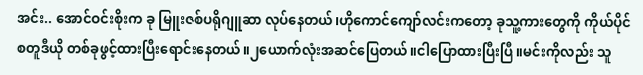အင်း.. အောင်ဝင်းစိုးက ခု မြူးဇစ်ပရိုဂျူဆာ လုပ်နေတယ်၊ဟိုကောင်ကျော်လင်းကတော့ ခုသူ့ကားတွေကို ကိုယ်ပိုင်စတူဒီယို တစ်ခုဖွင့်ထားပြီးရောင်းနေတယ်။၂ယောက်လုံးအဆင်ပြေတယ်။ငါပြောထားပြီးပြီ။မင်းကိုလည်း သူ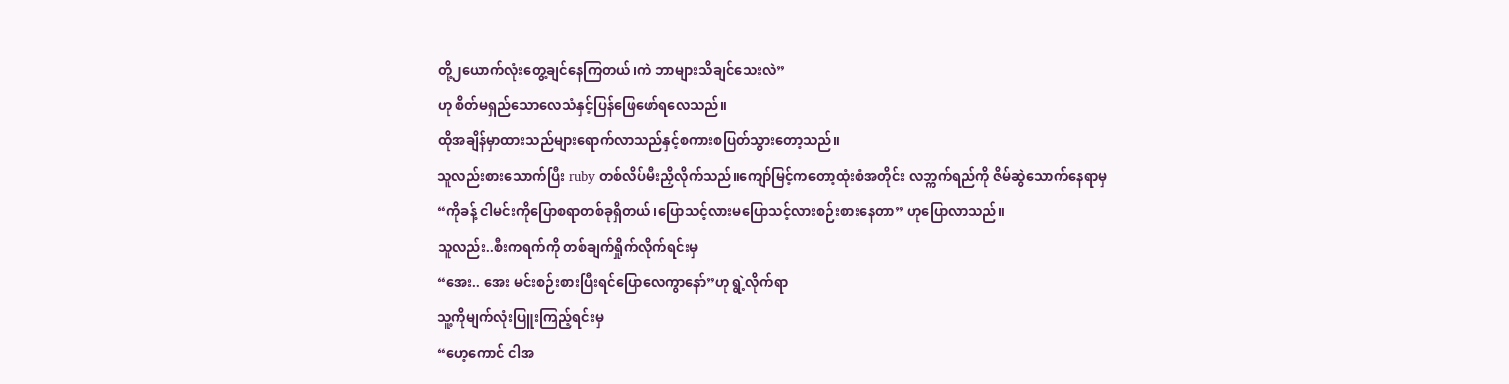တို့၂ယောက်လုံးတွေ့ချင်နေကြတယ်၊ကဲ ဘာများသိချင်သေးလဲ”
ဟု စိတ်မရှည်သောလေသံနှင့်ပြန်ဖြေဖော်ရလေသည်။
ထိုအချိန်မှာထားသည်များရောက်လာသည်နှင့်စကားစပြတ်သွားတော့သည်။
သူလည်းစားသောက်ပြီး ruby တစ်လိပ်မီးညှိလိုက်သည်။ကျော်မြင့်ကတော့ထုံးစံအတိုင်း လဘ္ကက်ရည်ကို ဇိမ်ဆွဲသောက်နေရာမှ
“ကိုခန့် ငါမင်းကိုပြောစရာတစ်ခုရှိတယ်၊ပြောသင့်လားမပြောသင့်လားစဉ်းစားနေတာ” ဟုပြောလာသည်။
သူလည်း..စီးကရက်ကို တစ်ချက်ရှိုက်လိုက်ရင်းမှ
“အေး.. အေး မင်းစဉ်းစားပြီးရင်ပြောလေကွာနော်”ဟု ရွဲ့လိုက်ရာ
သူ့ကိုမျက်လုံးပြူးကြည့်ရင်းမှ
“ဟေ့ကောင် ငါအ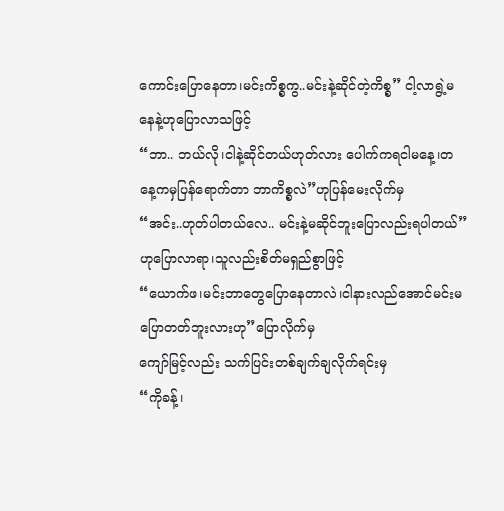ကောင်းပြောနေတာ၊မင်းကိစ္စကွ..မင်းနဲ့ဆိုင်တဲ့ကိစ္စ” ငါ့လာရွဲ့မနေနဲ့ဟုပြောလာသဖြင့်
“ဘာ.. ဘယ်လို၊ငါနဲ့ဆိုင်တယ်ဟုတ်လား ပေါက်ကရငါမနေ့၊တနေ့ကမှပြန်ရောက်တာ ဘာကိစ္စလဲ”ဟုပြန်မေးလိုက်မှ
“အင်း..ဟုတ်ပါတယ်လေ.. မင်းနဲ့မဆိုင်ဘူးပြောလည်းရပါတယ်”ဟုပြောလာရာ၊သူလည်းစိတ်မရှည်စွာဖြင့်
“ယောက်ဖ၊မင်းဘာတွေပြောနေတာလဲ၊ငါနားလည်အောင်မင်းမပြောတတ်ဘူးလားဟု”ပြောလိုက်မှ
ကျော်မြင့်လည်း သက်ပြင်းတစ်ချက်ချလိုက်ရင်းမှ
“ကိုခန့်၊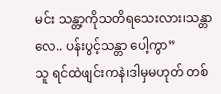မင်း သန္တာ့ကိုသတိရသေးလား၊သန္တာလေ.. ပန်းပွင့်သန္တာ ပေါ့ကွာ”
သူ ရင်ထဲဖျင်းကနဲ၊ဒါမှမဟုတ် တစ်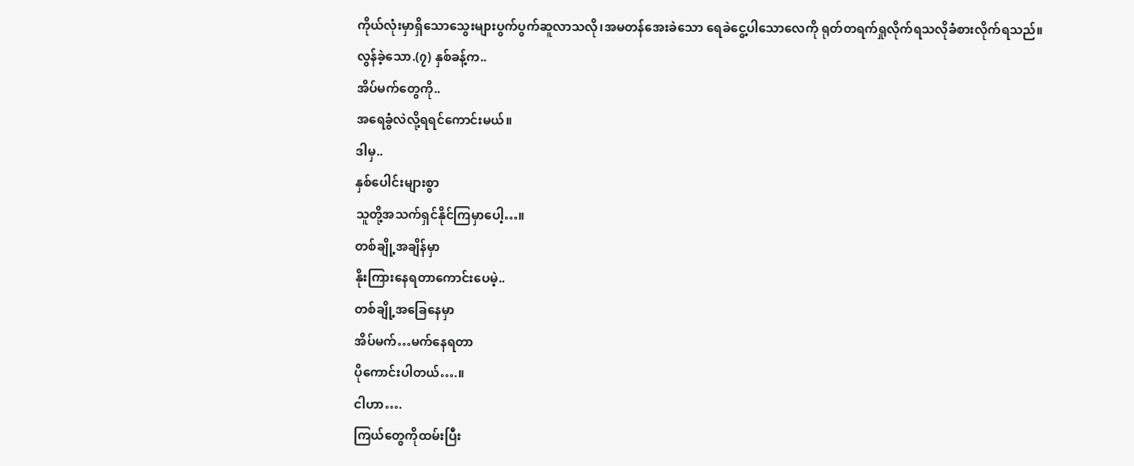ကိုယ်လုံးမှာရှိသောသွေးများပွက်ပွက်ဆူလာသလို၊အမတန်အေးခဲသော ရေခဲငွေ့ပါသောလေကို ရုတ်တရက်ရှုလိုက်ရသလိုခံစားလိုက်ရသည်။
လွန်ခဲ့သော.(၇) နှစ်ခန့်က..
အိပ်မက်တွေကို..
အရေခွံလဲလို့ရရင်ကောင်းမယ်။
ဒါမှ..
နှစ်ပေါင်းများစွာ
သူတို့အသက်ရှင်နိုင်ကြမှာပေါ့…။
တစ်ချို့အချိန်မှာ
နိုးကြားနေရတာကောင်းပေမဲ့..
တစ်ချို့အခြေနေမှာ
အိပ်မက်…မက်နေရတာ
ပိုကောင်းပါတယ်….။
ငါဟာ….
ကြယ်တွေကိုထမ်းပြီး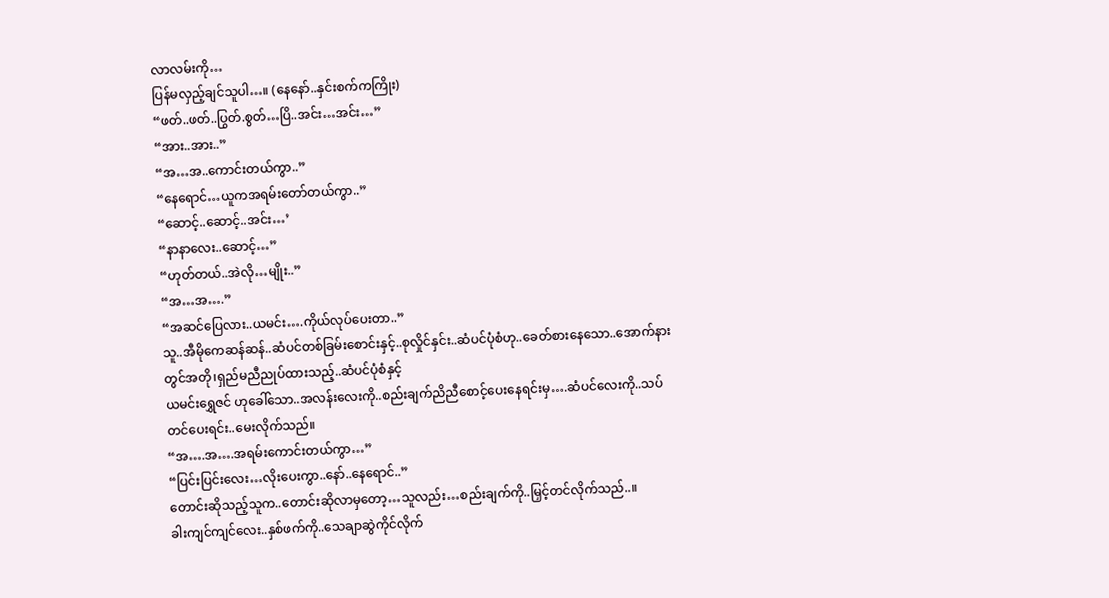လာလမ်းကို…
ပြန်မလှည့်ချင်သူပါ…။ (နေနော်..နှင်းစက်ကကြိုး)
“ဖတ်..ဖတ်..ပြွတ်.စွတ်…ပြိ..အင်း…အင်း…”
“အား..အား..”
“အ…အ..ကောင်းတယ်ကွာ..”
“နေရောင်…ယူကအရမ်းတော်တယ်ကွာ..”
“ဆောင့်..ဆောင့်..အင်း…’
“နာနာလေး..ဆောင့်…”
“ဟုတ်တယ်..အဲလို…မျိုး..”
“အ…အ….”
“အဆင်ပြေလား..ယမင်း….ကိုယ်လုပ်ပေးတာ..”
သူ..အီမိုကေဆန်ဆန်..ဆံပင်တစ်ခြမ်းစောင်းနှင့်..စုလှိုင်နှင်း..ဆံပင်ပုံစံဟု..ခေတ်စားနေသော..အောက်နားတွင်အတို၊ရှည်မညီညုပ်ထားသည့်..ဆံပင်ပုံစံနှင့်
ယမင်းရွှေဇင် ဟုခေါ်သော..အလန်းလေးကို..စည်းချက်ညိညီစောင့်ပေးနေရင်းမှ….ဆံပင်လေးကို..သပ်တင်ပေးရင်း..မေးလိုက်သည်။
“အ….အ….အရမ်းကောင်းတယ်ကွာ…”
“ပြင်းပြင်းလေး…လိုးပေးကွာ..နော်..နေရောင်..”
တောင်းဆိုသည့်သူက..တောင်းဆိုလာမှတော့…သူလည်း…စည်းချက်ကို..မြှင့်တင်လိုက်သည်..။
ခါးကျင်ကျင်လေး..နှစ်ဖက်ကို..သေချာဆွဲကိုင်လိုက်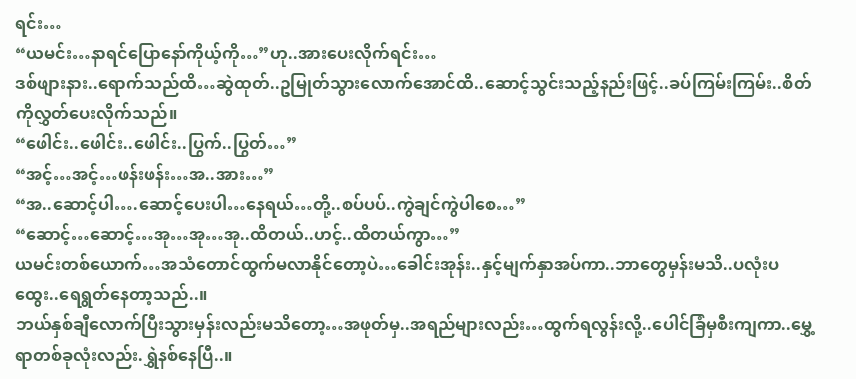ရင်း…
“ယမင်း…နာရင်ပြောနော်ကိုယ့်ကို…”ဟု..အားပေးလိုက်ရင်း…
ဒစ်ဖျားနား..ရောက်သည်ထိ…ဆွဲထုတ်..ဥမြုတ်သွားလောက်အောင်ထိ..ဆောင့်သွင်းသည့်နည်းဖြင့်..ခပ်ကြမ်းကြမ်း..စိတ်ကိုလွှတ်ပေးလိုက်သည်။
“ဖေါင်း..ဖေါင်း..ဖေါင်း..ပြွက်..ပြွတ်…”
“အင့်…အင့်…ဖန်းဖန်း…အ..အား…”
“အ..ဆောင့်ပါ….ဆောင့်ပေးပါ…နေရယ်…တို့..စပ်ပပ်..ကွဲချင်ကွဲပါစေ…”
“ဆောင့်…ဆောင့်…အု…အု…အု..ထိတယ်..ဟင့်..ထိတယ်ကွာ…”
ယမင်းတစ်ယောက်…အသံတောင်ထွက်မလာနိုင်တော့ပဲ…ခေါင်းအုန်း..နှင့်မျက်နှာအပ်ကာ..ဘာတွေမှန်းမသိ..ပလုံးပထွေး..ရေရွတ်နေတာ့သည်..။
ဘယ်နှစ်ချီလောက်ပြီးသွားမှန်းလည်းမသိတော့…အဖုတ်မှ..အရည်များလည်း…ထွက်ရလွန်းလို့..ပေါင်ခြံမှစီးကျကာ..မွှေ့ရာတစ်ခုလုံးလည်း.ရွှဲနစ်နေပြီ..။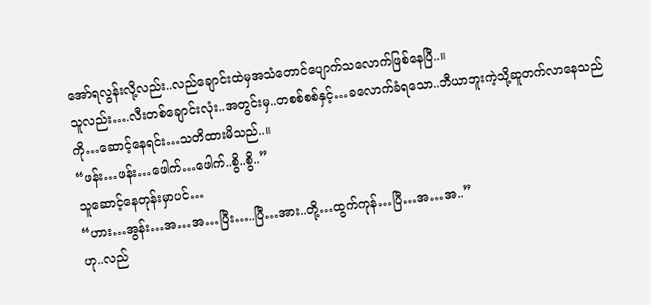အော်ရလွန်းလို့လည်း..လည်ချောင်းထဲမှအသံတောင်ပျောက်သလောက်ဖြစ်နေပြီ..။
သူလည်း….လီးတစ်ချောင်းလုံး..အတွင်းမှ..တစစ်စစ်နှင့်…ခလောက်ခံရသော..ဘီယာဘူးကဲ့သို့ဆူတက်လာနေသည်ကို…ဆောင့်နေရင်း…သတိထားမိသည်..။
“ဖန်း…ဖန်း…ဖေါက်…ဖေါက်..စွိ..စွိ..”
သူဆောင့်နေတုန်းမှာပင်…
“ဟား…အွန်း…အ…အ…ပြီး…..ပြီ…အား..တို့…ထွက်ကုန်…ပြီ…အ…အ..”
ဟု..လည်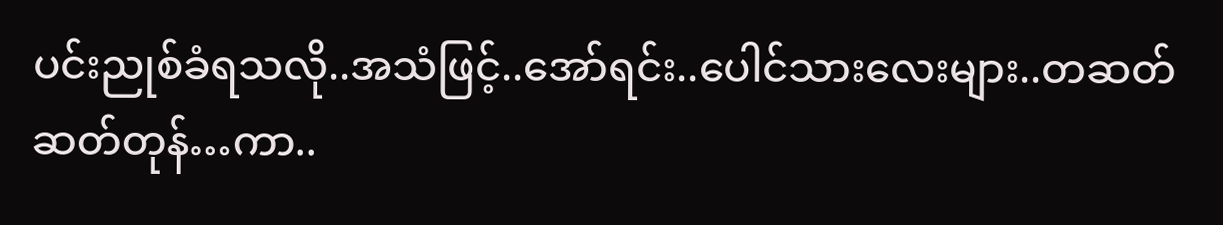ပင်းညုစ်ခံရသလို..အသံဖြင့်..အော်ရင်း..ပေါင်သားလေးများ..တဆတ်ဆတ်တုန်…ကာ..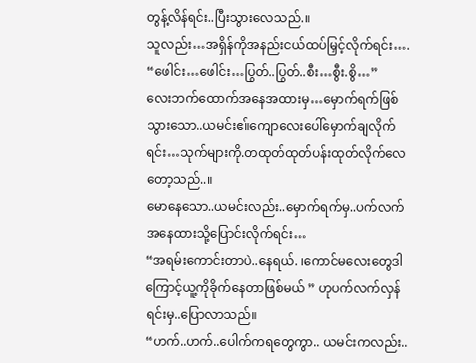တွန့်လိန်ရင်း..ပြီးသွားလေသည်.။
သူလည်း…အရှိန်ကိုအနည်းငယ်ထပ်မြှင့်လိုက်ရင်း….
“ဖေါင်း…ဖေါင်း…ပြွတ်..ပြွတ်..စီး…စွီး.စွိ…”
လေးဘက်ထောက်အနေအထားမှ…မှောက်ရက်ဖြစ်သွားသော..ယမင်းဧ။်ကျောလေးပေါ်မှောက်ချလိုက်ရင်း…သုက်များကို.တထုတ်ထုတ်ပန်းထုတ်လိုက်လေတော့သည်..။
မောနေသော..ယမင်းလည်း..မှောက်ရက်မှ..ပက်လက်အနေထားသို့ပြောင်းလိုက်ရင်း…
“အရမ်းကောင်းတာပဲ..နေရယ်. ၊ကောင်မလေးတွေဒါကြောင့်ယူ့ကိုခိုက်နေတာဖြစ်မယ် ” ဟုပက်လက်လှန်ရင်းမှ..ပြောလာသည်။
“ဟက်..ဟက်..ပေါက်ကရတွေကွာ.. ယမင်းကလည်း..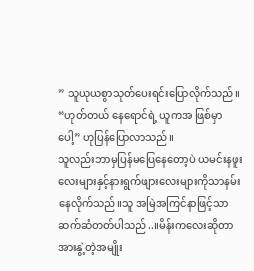” သူယုယစွာသုတ်ပေးရင်းပြောလိုက်သည်။
“ဟုတ်တယ် နေရောင်ရဲ့ ယူကအ ဖြစ်မှာပေါ့” ဟုပြန်ပြောလာသည်။
သူလည်းဘာမှပြန်မပြေနေတော့ပဲ ယမင်းနဖူးလေးများနှင့်နားရွက်ဖျားလေးများကိုသာနမ်းနေလိုက်သည်။သူ အမြဲအကြင်နာဖြင့်သာဆက်ဆံတတ်ပါသည်..။မိန်းကလေးဆိုတာ အားနွဲ့တဲ့အမျိုး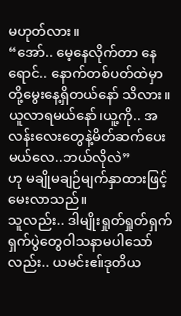မဟုတ်လား။
“အော်.. မေ့နေလိုက်တာ နေရောင်.. နောက်တစ်ပတ်ထဲမှာ တို့မွေးနေ့ရှိတယ်နော် သိလား။ယူလာရမယ်နော်၊ယူ့ကို.. အလန်းလေးတွေနဲ့မိတ်ဆက်ပေးမယ်လေ..ဘယ်လိုလဲ”
ဟု မချိုမချဉ်မျက်နှာထားဖြင့်မေးလာသည်။
သူလည်း.. ဒါမျိုးရှုတ်ရှုတ်ရှက်ရှက်ပွဲတွေဝါသနာမပါသော်လည်း.. ယမင်းဧ။်ဒုတိယ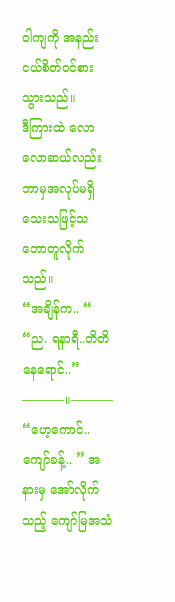ဝါကျကို အနည်းငယ်စိတ်ဝင်စားသွားသည်။
ဒီကြားထဲ လောလောဆယ်လည်းဘာမှအလုပ်မရှိသေးသဖြင့်သဘောတူလိုက်သည်။
“အချိန်က.. “
“ည. ရနာရီ..တိတိ နေရောင်..”
———–။———–
“ဟေ့ကောင်..ကျော်ခန့်.. ” အနားမှ အော်လိုက်သည့် ကျော်မြအသံ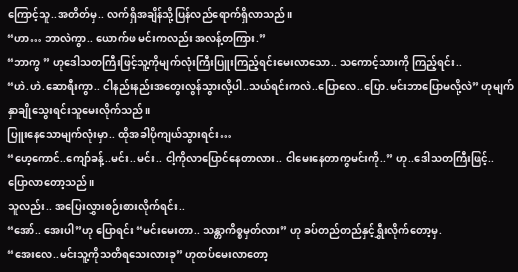ကြောင့်သူ..အတိတ်မှ.. လက်ရှိအချိန်သို့ပြန်လည်ရောက်ရှိလာသည်။
“ဟာ… ဘာလဲကွာ.. ယောက်ဖ မင်းကလည်း အလန့်တကြား.”
“ဘာကွ ” ဟုဒေါသတကြီးဖြင့်သူ့ကိုမျက်လုံးကြီးပြူးကြည့်ရင်းမေးလာသော.. သကောင့်သားကို ကြည့်ရင်း..
“ဟဲ.ဟဲ.ဆောရီးကွာ.. ငါနည်းနည်းအတွေးလွန်သွားလို့ပါ..သယ်ရင်းကလဲ..ပြောလေ..ပြော.မင်းဘာပြောမလို့လဲ” ဟုမျက်နှာချိုသွေးရင်းသူမေးလိုက်သည်။
ပြူးနေသောမျက်လုံးမှာ.. ထိုအခါပိုကျယ်သွားရင်း…
“ဟေ့ကောင်..ကျော်ခန့်..မင်း..မင်း.. ငါ့ကိုလာပြောင်နေတာလား.. ငါမေးနေတာကွမင်းကို..” ဟု..ဒေါသတကြီးဖြင့်.. ပြောလာတော့သည်။
သူလည်း.. အပြေးလွှားစဉ်းစားလိုက်ရင်း..
“အော်.. အေးပါ”ဟု ပြောရင်း “မင်းမေးတာ.. သန္တာကိစ္စမှတ်လား” ဟု ခပ်တည်တည်နှင့်ရွှီးလိုက်တော့မှ.
“အေးလေ..မင်းသူ့ကိုသတိရသေးလားခု” ဟုထပ်မေးလာတော့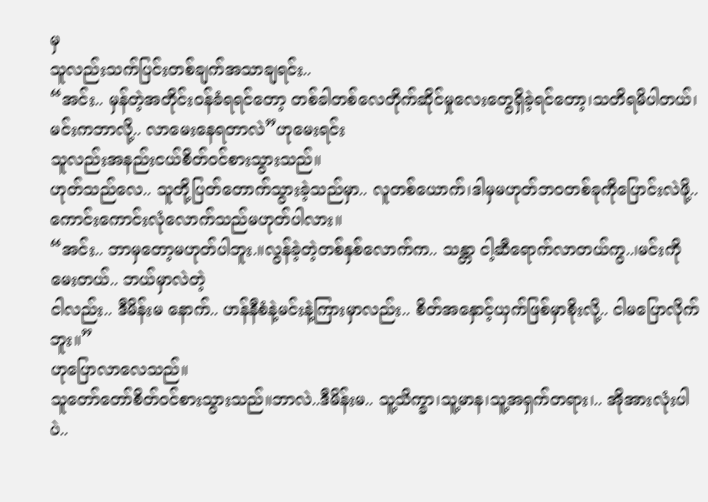မှ
သူလည်းသက်ပြင်းတစ်ချက်အသာချရင်း..
“အင်း.. မှန်တဲ့အတိုင်းဝန်ခံရရင်တော့ တစ်ခါတစ်လေတိုက်ဆိုင်မှုလေးတွေရှိခဲ့ရင်တော့၊သတိရမိပါတယ်၊မင်းကဘာလို့.. လာမေးနေရတာလဲ”ဟုမေးရင်း
သူလည်းအနည်းငယ်စိတ်ဝင်စားသွားသည်။
ဟုတ်သည်လေ.. သူတို့ပြတ်တောက်သွားခဲ့သည်မှာ.. လူတစ်ယောက်၊ဒါမှမဟုတ်ဘဝတစ်ခုကိုပြောင်းလဲဖို့.. ကောင်းကောင်းလုံလောက်သည်မဟုတ်ပါလား။
“အင်း.. ဘာမှတော့မဟုတ်ပါဘူး.။လွန်ခဲ့တဲ့တစ်နှစ်လောက်က.. သန္တာ ငါ့ဆီရောက်လာတယ်ကွ..၊မင်းကိုမေးတယ်.. ဘယ်မှာလဲတဲ့
ငါလည်း.. ဒီမိန်းမ နောက်.. ဟန်နီစံနဲ့မင်းနဲ့ကြားမှာလည်း.. စိတ်အနှောင့်ယှက်ဖြစ်မှာစိုးလို့.. ငါမပြောလိုက်ဘူး။”
ဟုပြောလာလေသည်။
သူတော်တော်စိတ်ဝင်စားသွားသည်။ဘာလဲ..ဒီမိန်းမ.. သူ့သိက္ခာ၊သူ့မာန၊သူ့အရှက်တရား၊.. အိုအားလုံးပါပဲ..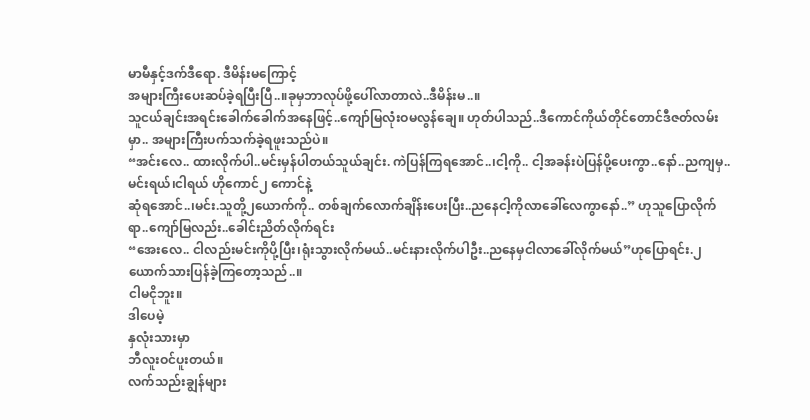မာမီနှင့်ဒက်ဒီရော. ဒီမိန်းမကြောင့်
အများကြီးပေးဆပ်ခဲ့ရပြီးပြီ..။ခုမှဘာလုပ်ဖို့ပေါ်လာတာလဲ..ဒီမိန်းမ..။
သူငယ်ချင်းအရင်းခေါက်ခေါက်အနေဖြင့်..ကျော်မြလုံးဝမလွန်ချေ။ ဟုတ်ပါသည်..ဒီကောင်ကိုယ်တိုင်တောင်ဒီဇတ်လမ်းမှာ.. အများကြီးပက်သက်ခဲ့ရဖူးသည်ပဲ။
“အင်းလေ.. ထားလိုက်ပါ..မင်းမှန်ပါတယ်သူယ်ချင်း. ကဲပြန်ကြရအောင်..၊ငါ့ကို.. ငါ့အခန်းပဲပြန်ပို့ပေးကွာ..နော်..ညကျမှ..မင်းရယ်၊ငါရယ် ဟိုကောင်၂ ကောင်နဲ့
ဆုံရအောင်..၊မင်း.သူတို့၂ယောက်ကို.. တစ်ချက်လောက်ချိန်းပေးပြီး..ညနေငါ့ကိုလာခေါ်လေကွာနော်..” ဟုသူပြောလိုက်ရာ..ကျော်မြလည်း..ခေါင်းညိတ်လိုက်ရင်း
“အေးလေ.. ငါလည်းမင်းကိုပို့ပြီး၊ရုံးသွားလိုက်မယ်..မင်းနားလိုက်ပါဦး..ညနေမှငါလာခေါ်လိုက်မယ်”ဟုပြောရင်း.၂ယောက်သားပြန်ခဲ့ကြတော့သည်..။
ငါမငိုဘူး။
ဒါပေမဲ့
နှလုံးသားမှာ
ဘီလူးဝင်ပူးတယ်။
လက်သည်းချွန်များ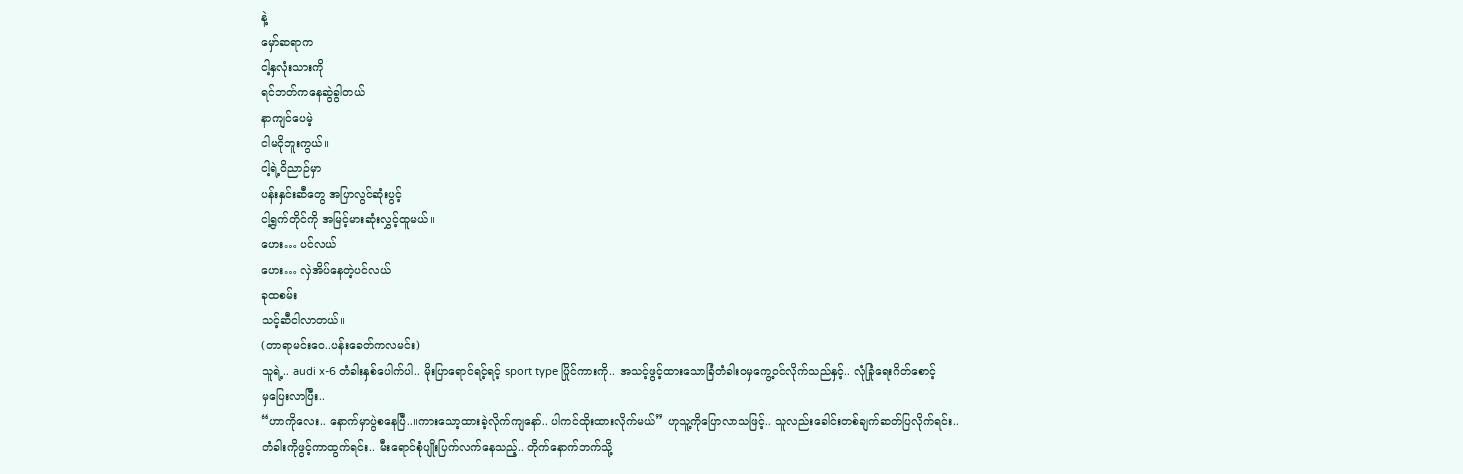နဲ့
မှော်ဆရာက
ငါ့နှလုံးသားကို
ရင်ဘတ်ကနေဆွဲခွါတယ်
နာကျင်ပေမဲ့
ငါမငိုဘူးကွယ်။
ငါ့ရဲ့ဝိညာဉ်မှာ
ပန်းနှင်းဆီတွေ အပြာလွင်ဆုံးပွင့်
ငါ့ရွက်တိုင်ကို အမြင့်မားဆုံးလွှင့်ထူမယ်။
ဟေး… ပင်လယ်
ဟေး… လှဲအိပ်နေတဲ့ပင်လယ်
ခုထစမ်း
သင့်ဆီငါလာတယ်။
(တာရာမင်းဝေ..ပန်းခေတ်ကလမင်း)
သူရဲ့.. audi x-6 တံခါးနှစ်ပေါက်ပါ.. မိုးပြာရောင်ရင့်ရင့် sport type ပြိုင်ကားကို.. အသင့်ဖွင့်ထားသောခြံတံခါးဝမှကွေ့ဝင်လိုက်သည်နှင့်.. လုံခြုံရေးဂိတ်စောင့်
မှပြေးလာပြီး..
“ဟာကိုလေး.. နောက်မှာပွဲစနေပြီ..။ကားသော့ထားခဲ့လိုက်ကျနော်.. ပါကင်ထိုးထားလိုက်မယ်” ဟုသူ့ကိုပြောလာသဖြင့်.. သူလည်းခေါင်းတစ်ချက်ဆတ်ပြလိုက်ရင်း..
တံခါးကိုဖွင့်ကာထွက်ရင်း.. မီးရောင်စုံပျိုးပြက်လက်နေသည့်.. တိုက်နောက်ဘက်သို့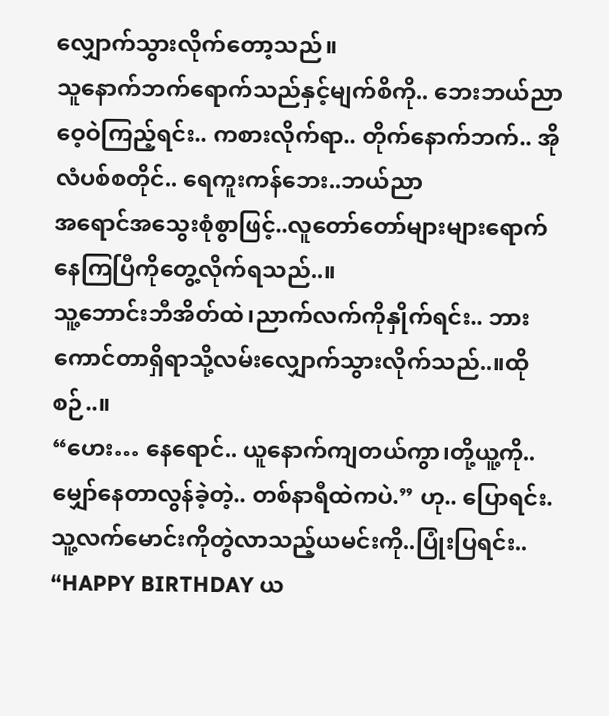လျှောက်သွားလိုက်တော့သည်။
သူနောက်ဘက်ရောက်သည်နှင့်မျက်စိကို.. ဘေးဘယ်ညာဝေ့ဝဲကြည့်ရင်း.. ကစားလိုက်ရာ.. တိုက်နောက်ဘက်.. အိုလံပစ်စတိုင်.. ရေကူးကန်ဘေး..ဘယ်ညာ
အရောင်အသွေးစုံစွာဖြင့်..လူတော်တော်များများရောက်နေကြပြီကိုတွေ့လိုက်ရသည်..။
သူ့ဘောင်းဘီအိတ်ထဲ၊ညာက်လက်ကိုနှိုက်ရင်း.. ဘားကောင်တာရှိရာသို့လမ်းလျှောက်သွားလိုက်သည်..။ထိုစဉ်..။
“ဟေး… နေရောင်.. ယူနောက်ကျတယ်ကွာ၊တို့ယူ့ကို..မျှော်နေတာလွန်ခဲ့တဲ့.. တစ်နာရီထဲကပဲ.” ဟု.. ပြောရင်း.သူ့လက်မောင်းကိုတွဲလာသည့်ယမင်းကို..ပြုံးပြရင်း..
“HAPPY BIRTHDAY ယ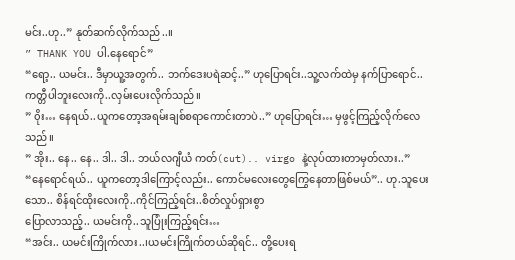မင်း..ဟု..” နုတ်ဆက်လိုက်သည်..။
” THANK YOU ပါ.နေရောင်”
“ရော့.. ယမင်း.. ဒီမှာယူ့အတွက်.. ဘက်ဒေးပရဲဆင့်..” ဟုပြောရင်း..သူ့လက်ထဲမှ နက်ပြာရောင်.. ကတ္တီပါဘူးလေးကို..လှမ်းပေးလိုက်သည်။
” ၀ိုး… နေရယ်..ယူကတော့အရမ်းချစ်စရာကောင်းတာပဲ..” ဟုပြောရင်း… မှဖွင့်ကြည့်လိုက်လေသည်။
” အိုး.. နေ.. နေ.. ဒါ.. ဒါ.. ဘယ်လဂျီယံ ကတ်(cut).. virgo နဲ့လုပ်ထားတာမှတ်လား..”
“နေရောင်ရယ်.. ယူကတော့ဒါကြောင့်လည်း.. ကောင်မလေးတွေကြွေနေတာဖြစ်မယ်”.. ဟု.သူပေးသော.. စိန်ရင်ထိုးလေးကို..ကိုင်ကြည့်ရင်း..စိတ်လှုပ်ရှားစွာ
ပြောလာသည့်.. ယမင်းကို..သူပြုံးကြည့်ရင်း…
“အင်း.. ယမင်းကြိုက်လား..၊ယမင်းကြိုက်တယ်ဆိုရင်.. တို့ပေးရ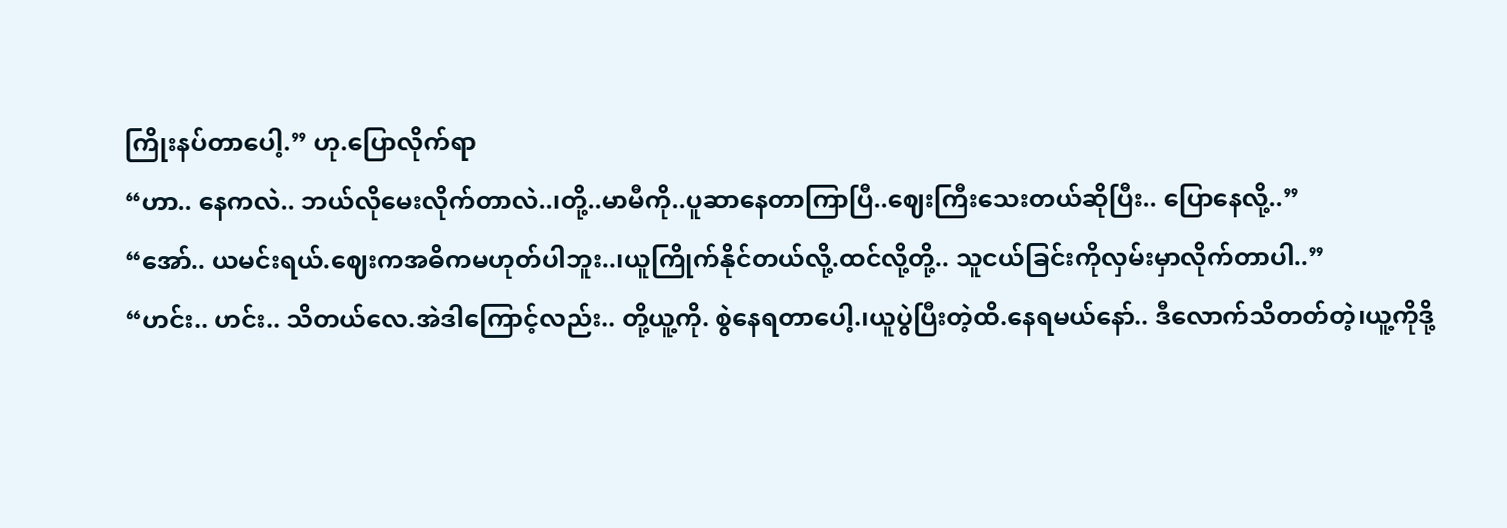ကြိုးနပ်တာပေါ့.” ဟု.ပြောလိုက်ရာ
“ဟာ.. နေကလဲ.. ဘယ်လိုမေးလိုက်တာလဲ..၊တို့..မာမီကို..ပူဆာနေတာကြာပြီ..ဈေးကြီးသေးတယ်ဆိုပြီး.. ပြောနေလို့..”
“အော်.. ယမင်းရယ်.ဈေးကအဓိကမဟုတ်ပါဘူး..၊ယူကြိုက်နိုင်တယ်လို့.ထင်လို့တို့.. သူငယ်ခြင်းကိုလှမ်းမှာလိုက်တာပါ..”
“ဟင်း.. ဟင်း.. သိတယ်လေ.အဲဒါကြောင့်လည်း.. တို့ယူ့ကို. စွဲနေရတာပေါ့.၊ယူပွဲပြီးတဲ့ထိ.နေရမယ်နော်.. ဒီလောက်သိတတ်တဲ့၊ယူ့ကိုဒို့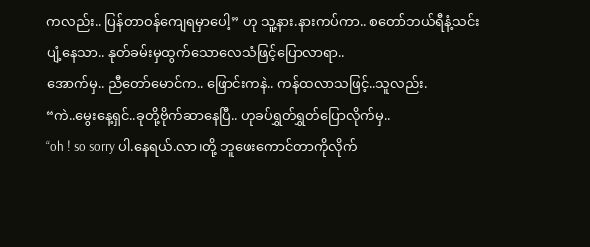ကလည်း.. ပြန်တာဝန်ကျေရမှာပေါ့” ဟု သူ့နား.နားကပ်ကာ.. စတော်ဘယ်ရီနံ့သင်းပျံ့နေသာ.. နုတ်ခမ်းမှထွက်သောလေသံဖြင့်ပြောလာရာ..
အောက်မှ.. ညီတော်မောင်က.. ဖြောင်းကနဲ.. ကန်ထလာသဖြင့်..သူလည်း.
“ကဲ..မွေးနေ့ရှင်..ခုတို့ဗိုက်ဆာနေပြီ.. ဟုခပ်ရွှတ်ရွှတ်ပြောလိုက်မှ..
“oh ! so sorry ပါ.နေရယ်.လာ၊တို့ ဘူဖေးကောင်တာကိုလိုက်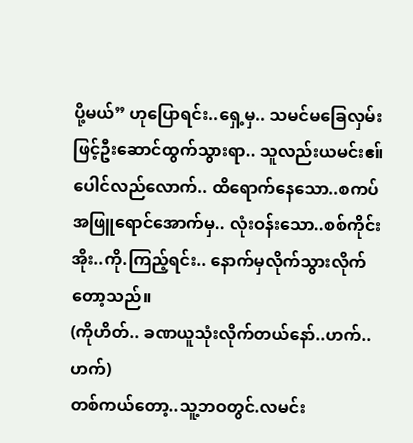ပို့မယ်” ဟုပြောရင်း..ရှေ့မှ.. သမင်မခြေလှမ်းဖြင့်ဦးဆောင်ထွက်သွားရာ.. သူလည်းယမင်းဧ။်
ပေါင်လည်လောက်.. ထိရောက်နေသော..စကပ်အဖြူရောင်အောက်မှ.. လုံးဝန်းသော..စစ်ကိုင်းအိုး..ကို.ကြည့်ရင်း.. နောက်မှလိုက်သွားလိုက်တော့သည်။
(ကိုဟိတ်.. ခဏယူသုံးလိုက်တယ်နော်..ဟက်.. ဟက်)
တစ်ကယ်တော့..သူ့ဘဝတွင်.လမင်း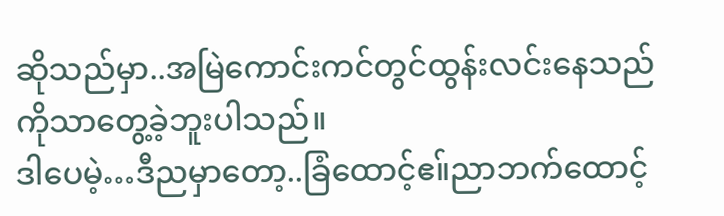ဆိုသည်မှာ..အမြဲကောင်းကင်တွင်ထွန်းလင်းနေသည်ကိုသာတွေ့ခဲ့ဘူးပါသည်။
ဒါပေမဲ့…ဒီညမှာတော့..ခြံထောင့်ဧ။်ညာဘက်ထောင့်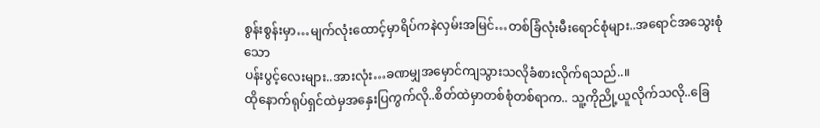စွန်းစွန်းမှာ…မျက်လုံးထောင့်မှာရိပ်ကနဲလှမ်းအမြင်…တစ်ခြံလုံးမီးရောင်စုံများ..အရောင်အသွေးစုံသော
ပန်းပွင့်လေးများ..အားလုံး…ခဏမျှအမှောင်ကျသွားသလိုခံစားလိုက်ရသည်..။
ထိုနောက်ရုပ်ရှင်ထဲမှအနှေးပြကွက်လို..စိတ်ထဲမှာတစ်စုံတစ်ရာက.. သူ့ကိုညို့ယူလိုက်သလို..ခြေ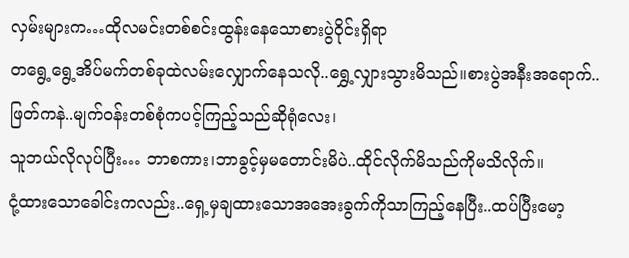လှမ်းများက…ထိုလမင်းတစ်စင်းထွန်းနေသောစားပွဲဝိုင်းရှိရာ
တရွေ့ရွေ့အိပ်မက်တစ်ခုထဲလမ်းလျှောက်နေသလို..ရွှေ့လျှားသွားမိသည်။စားပွဲအနီးအရောက်..ဖြတ်ကနဲ..မျက်ဝန်းတစ်စုံကပင့်ကြည့်သည်ဆိုရုံလေး၊
သူဘယ်လိုလုပ်ပြီး… ဘာစကား၊ဘာခွင့်မှမတောင်းမိပဲ..ထိုင်လိုက်မိသည်ကိုမသိလိုက်။
ငုံ့ထားသောခေါင်းကလည်း..ရှေ့မှချထားသောအအေးခွက်ကိုသာကြည့်နေပြီး..ထပ်ပြီးမော့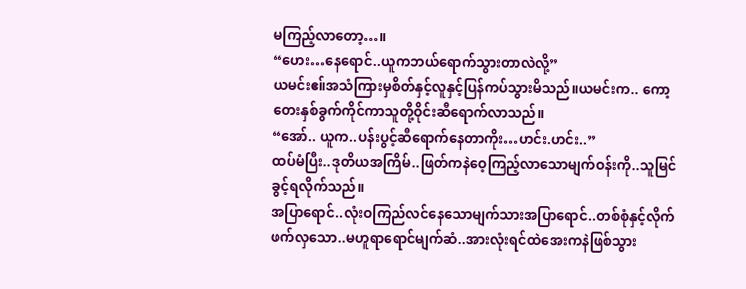မကြည့်လာတော့…။
“ဟေး…နေရောင်..ယူကဘယ်ရောက်သွားတာလဲလို့”
ယမင်းဧ။်အသံကြားမှစိတ်နှင့်လူနှင့်ပြန်ကပ်သွားမိသည်။ယမင်းက.. ကော့တေးနှစ်ခွက်ကိုင်ကာသူတို့ဝိုင်းဆီရောက်လာသည်။
“အော်.. ယူက..ပန်းပွင့်ဆီရောက်နေတာကိုး…ဟင်း.ဟင်း..”
ထပ်မံပြီး..ဒုတိယအကြိမ်..ဖြတ်ကနဲဝေ့ကြည့်လာသောမျက်ဝန်းကို..သူမြင်ခွင့်ရလိုက်သည်။
အပြာရောင်..လုံးဝကြည်လင်နေသောမျက်သားအပြာရောင်..တစ်စုံနှင့်လိုက်ဖက်လှသော..မဟူရာရောင်မျက်ဆံ..အားလုံးရင်ထဲအေးကနဲဖြစ်သွား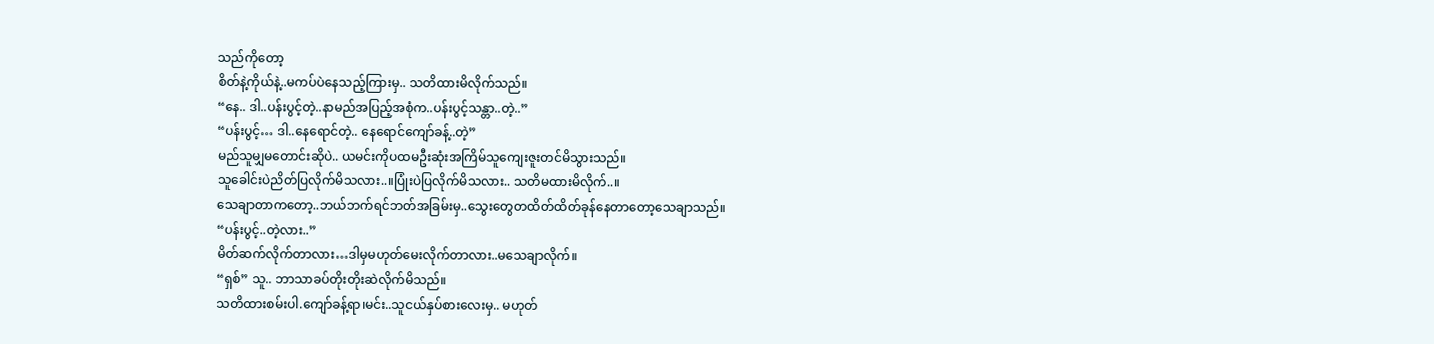သည်ကိုတော့
စိတ်နဲ့ကိုယ်နဲ့..မကပ်ပဲနေသည့်ကြားမှ.. သတိထားမိလိုက်သည်။
“နေ.. ဒါ..ပန်းပွင့်တဲ့..နာမည်အပြည့်အစုံက..ပန်းပွင့်သန္တာ..တဲ့..”
“ပန်းပွင့်… ဒါ..နေရောင်တဲ့.. နေရောင်ကျော်ခန့်..တဲ့”
မည်သူမျှမတောင်းဆိုပဲ.. ယမင်းကိုပထမဦးဆုံးအကြိမ်သူကျေးဇူးတင်မိသွားသည်။
သူခေါင်းပဲညိတ်ပြလိုက်မိသလား..။ပြုံးပဲပြလိုက်မိသလား.. သတိမထားမိလိုက်..။
သေချာတာကတော့..ဘယ်ဘက်ရင်ဘတ်အခြမ်းမှ..သွေးတွေတထိတ်ထိတ်ခုန်နေတာတော့သေချာသည်။
“ပန်းပွင့်..တဲ့လား..”
မိတ်ဆက်လိုက်တာလား…ဒါမှမဟုတ်မေးလိုက်တာလား..မသေချာလိုက်။
“ရှစ်” သူ.. ဘာသာခပ်တိုးတိုးဆဲလိုက်မိသည်။
သတိထားစမ်းပါ.ကျော်ခန့်ရာ၊မင်း..သူငယ်နှပ်စားလေးမှ.. မဟုတ်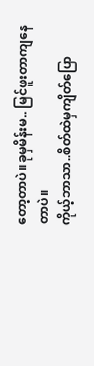တော့တာပဲ။ခုမှမိန်းမ.. မြင်ဖူးတာကျနေတာပဲ။
ကိုယ့်ဘာသာ..စိတ်ထဲမှကျိတ်ပြော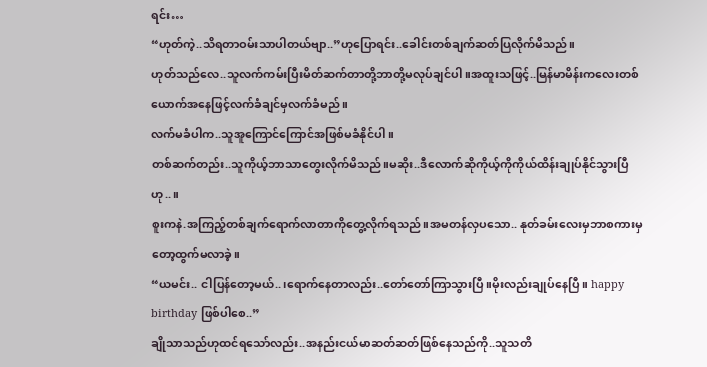ရင်း…
“ဟုတ်ကဲ့..သိရတာဝမ်းသာပါတယ်ဗျာ..”ဟုပြောရင်း..ခေါင်းတစ်ချက်ဆတ်ပြလိုက်မိသည်။
ဟုတ်သည်လေ..သူလက်ကမ်းပြီးမိတ်ဆက်တာတို့ဘာတို့မလုပ်ချင်ပါ။အထူးသဖြင့်..မြန်မာမိန်းကလေးတစ်ယောက်အနေဖြင့်လက်ခံချင်မှလက်ခံမည်။
လက်မခံပါက..သူအူကြောင်ကြောင်အဖြစ်မခံနိုင်ပါ။
တစ်ဆက်တည်း..သူကိုယ့်ဘာသာတွေးလိုက်မိသည်။မဆိုး..ဒီလောက်ဆိုကိုယ့်ကိုကိုယ်ထိန်းချုပ်နိုင်သွားပြီဟု..။
စူးကနဲ.အကြည့်တစ်ချက်ရောက်လာတာကိုတွေ့လိုက်ရသည်။အမတန်လှပသော.. နုတ်ခမ်းလေးမှဘာစကားမှတော့ထွက်မလာခဲ့။
“ယမင်း.. ငါပြန်တော့မယ်..၊ရောက်နေတာလည်း..တော်တော်ကြာသွားပြီ။မိုးလည်းချုပ်နေပြီ။ happy birthday ဖြစ်ပါစေ..”
ချိုသာသည်ဟုထင်ရသော်လည်း..အနည်းငယ်မာဆတ်ဆတ်ဖြစ်နေသည်ကို..သူသတိ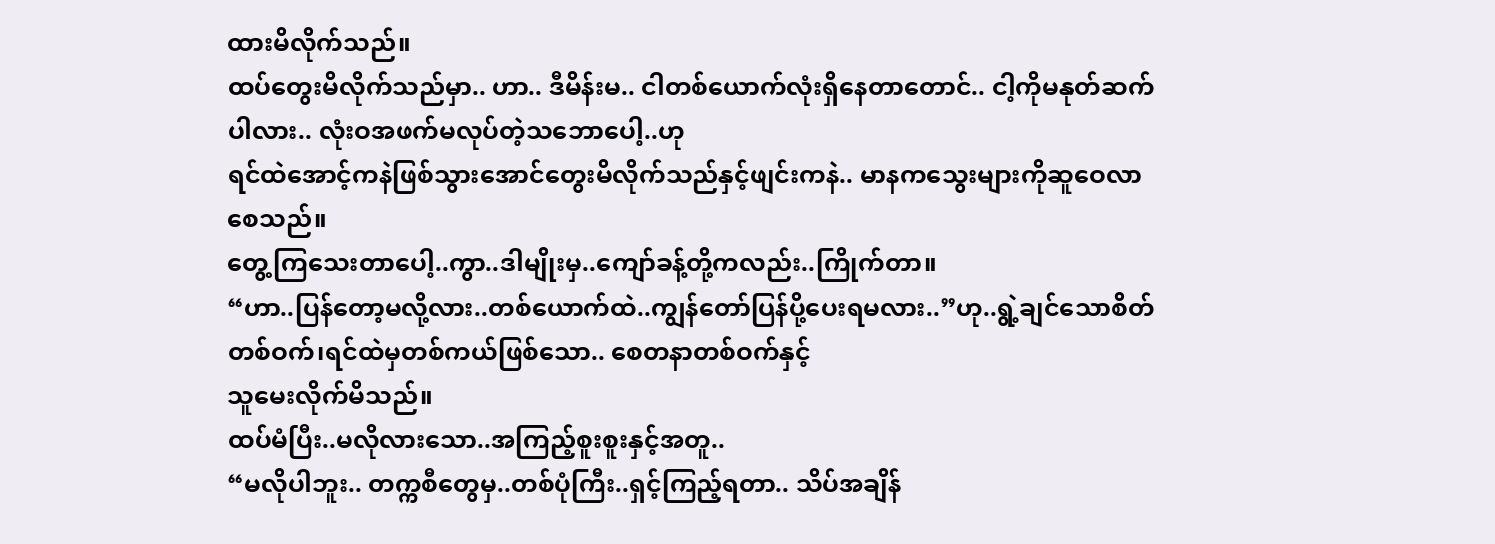ထားမိလိုက်သည်။
ထပ်တွေးမိလိုက်သည်မှာ.. ဟာ.. ဒီမိန်းမ.. ငါတစ်ယောက်လုံးရှိနေတာတောင်.. ငါ့ကိုမနုတ်ဆက်ပါလား.. လုံးဝအဖက်မလုပ်တဲ့သဘောပေါ့..ဟု
ရင်ထဲအောင့်ကနဲဖြစ်သွားအောင်တွေးမိလိုက်သည်နှင့်ဖျင်းကနဲ.. မာနကသွေးများကိုဆူဝေလာစေသည်။
တွေ့ကြသေးတာပေါ့..ကွာ..ဒါမျိုးမှ..ကျော်ခန့်တို့ကလည်း..ကြိုက်တာ။
“ဟာ..ပြန်တော့မလို့လား..တစ်ယောက်ထဲ..ကျွန်တော်ပြန်ပို့ပေးရမလား..”ဟု..ရွဲ့ချင်သောစိတ်တစ်ဝက်၊ရင်ထဲမှတစ်ကယ်ဖြစ်သော.. စေတနာတစ်ဝက်နှင့်
သူမေးလိုက်မိသည်။
ထပ်မံပြီး..မလိုလားသော..အကြည့်စူးစူးနှင့်အတူ..
“မလိုပါဘူး.. တက္ကစီတွေမှ..တစ်ပုံကြီး..ရှင့်ကြည့်ရတာ.. သိပ်အချိန်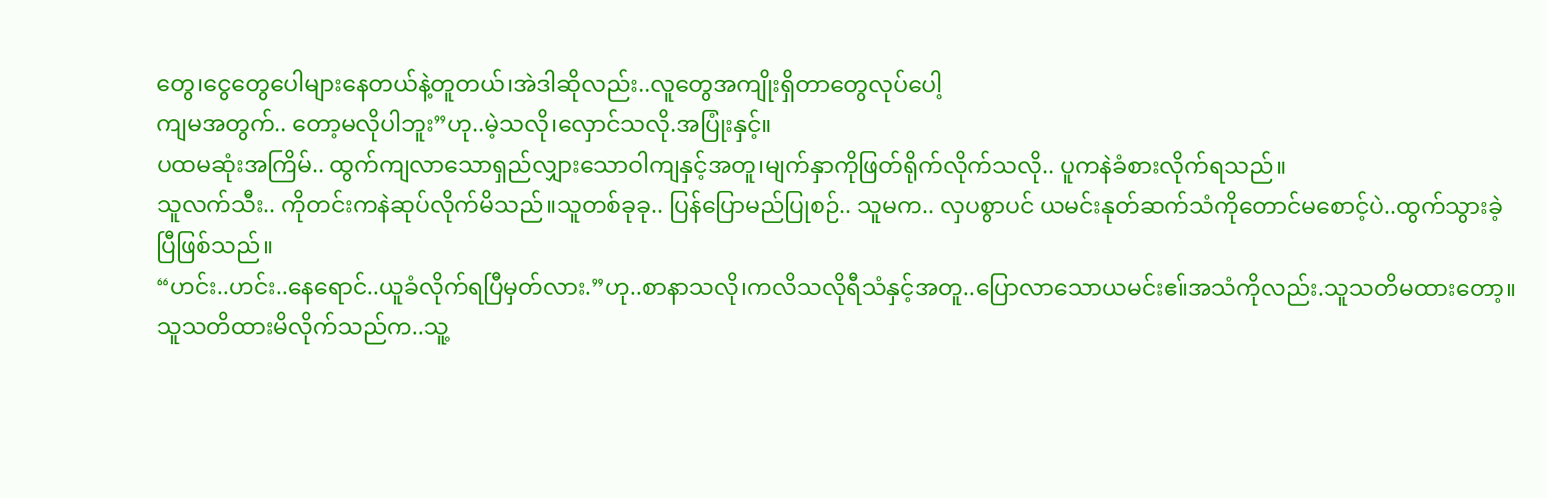တွေ၊ငွေတွေပေါများနေတယ်နဲ့တူတယ်၊အဲဒါဆိုလည်း..လူတွေအကျိုးရှိတာတွေလုပ်ပေါ့
ကျမအတွက်.. တော့မလိုပါဘူး”ဟု..မဲ့သလို၊လှောင်သလို.အပြုံးနှင့်။
ပထမဆုံးအကြိမ်.. ထွက်ကျလာသောရှည်လျှားသောဝါကျနှင့်အတူ၊မျက်နှာကိုဖြတ်ရိုက်လိုက်သလို.. ပူကနဲခံစားလိုက်ရသည်။
သူလက်သီး.. ကိုတင်းကနဲဆုပ်လိုက်မိသည်။သူတစ်ခုခု.. ပြန်ပြောမည်ပြုစဉ်.. သူမက.. လှပစွာပင် ယမင်းနုတ်ဆက်သံကိုတောင်မစောင့်ပဲ..ထွက်သွားခဲ့
ပြီဖြစ်သည်။
“ဟင်း..ဟင်း..နေရောင်..ယူခံလိုက်ရပြီမှတ်လား.”ဟု..စာနာသလို၊ကလိသလိုရီသံနှင့်အတူ..ပြောလာသောယမင်းဧ။်အသံကိုလည်း.သူသတိမထားတော့။
သူသတိထားမိလိုက်သည်က..သူ့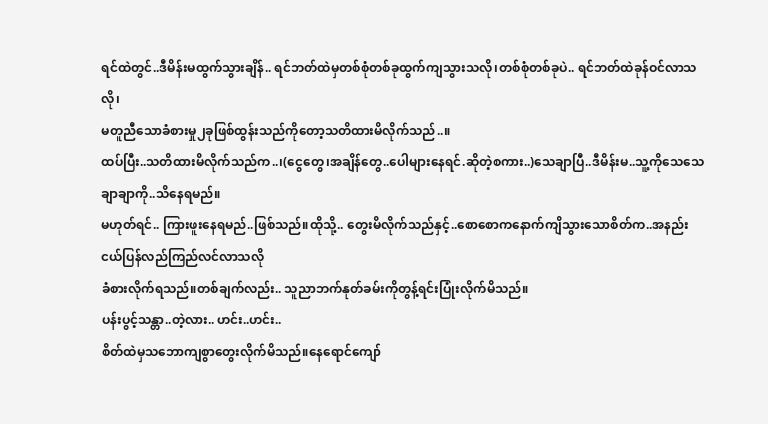ရင်ထဲတွင်..ဒီမိန်းမထွက်သွားချိန်.. ရင်ဘတ်ထဲမှတစ်စုံတစ်ခုထွက်ကျသွားသလို၊တစ်စုံတစ်ခုပဲ.. ရင်ဘတ်ထဲခုန်ဝင်လာသလို၊
မတူညီသောခံစားမှု၂ခုဖြစ်ထွန်းသည်ကိုတော့သတိထားမိလိုက်သည်..။
ထပ်ပြီး..သတိထားမိလိုက်သည်က..၊(ငွေတွေ၊အချိန်တွေ..ပေါများနေရင်.ဆိုတဲ့စကား..)သေချာပြီ..ဒီမိန်းမ..သူ့ကိုသေသေချာချာကို..သိနေရမည်။
မဟုတ်ရင်.. ကြားဖူးနေရမည်..ဖြစ်သည်။ထိုသို့.. တွေးမိလိုက်သည်နှင့်..စောစောကနောက်ကျိသွားသောစိတ်က..အနည်းငယ်ပြန်လည်ကြည်လင်လာသလို
ခံစားလိုက်ရသည်။တစ်ချက်လည်း.. သူညာဘက်နုတ်ခမ်းကိုတွန့်ရင်းပြုံးလိုက်မိသည်။
ပန်းပွင့်သန္တာ..တဲ့လား.. ဟင်း..ဟင်း..
စိတ်ထဲမှသဘောကျစွာတွေးလိုက်မိသည်။နေရောင်ကျော်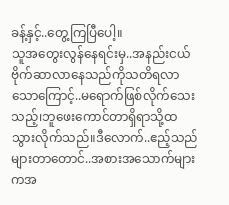ခန့်နှင့်..တွေ့ကြပြီပေါ့။
သူအတွေးလွန်နေရင်းမှ..အနည်းငယ်ဗိုက်ဆာလာနေသည်ကိုသတိရလာသောကြောင့်..မရောက်ဖြစ်လိုက်သေးသည့်၊ဘူဖေးကောင်တာရှိရာသို့ထသွားလိုက်သည်။ဒီလောက်..ဧည့်သည်များတာတောင်..အစားအသောက်များကအ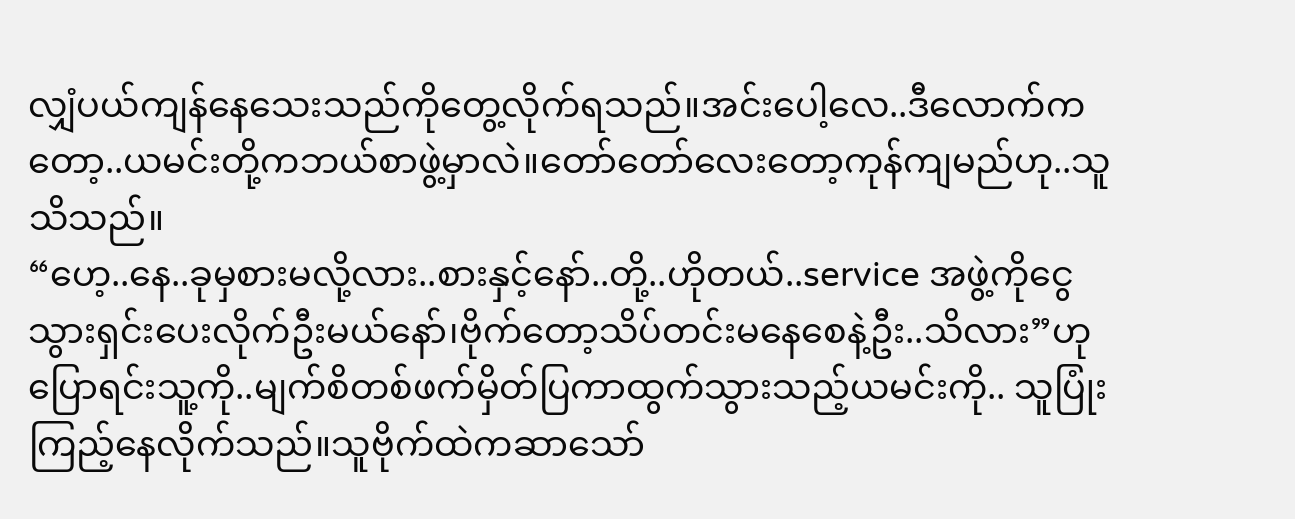လျှံပယ်ကျန်နေသေးသည်ကိုတွေ့လိုက်ရသည်။အင်းပေါ့လေ..ဒီလောက်ကတော့..ယမင်းတို့ကဘယ်စာဖွဲ့မှာလဲ။တော်တော်လေးတော့ကုန်ကျမည်ဟု..သူသိသည်။
“ဟေ့..နေ..ခုမှစားမလို့လား..စားနှင့်နော်..တို့..ဟိုတယ်..service အဖွဲ့ကိုငွေသွားရှင်းပေးလိုက်ဦးမယ်နော်၊ဗိုက်တော့သိပ်တင်းမနေစေနဲ့ဦး..သိလား”ဟုပြောရင်းသူ့ကို..မျက်စိတစ်ဖက်မှိတ်ပြကာထွက်သွားသည့်ယမင်းကို.. သူပြုံးကြည့်နေလိုက်သည်။သူဗိုက်ထဲကဆာသော်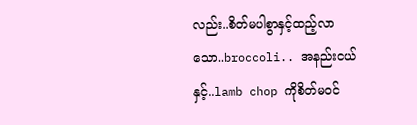လည်း..စိတ်မပါစွာနှင့်ထည့်လာသော..broccoli.. အနည်းငယ်နှင့်..lamb chop ကိုစိတ်မဝင်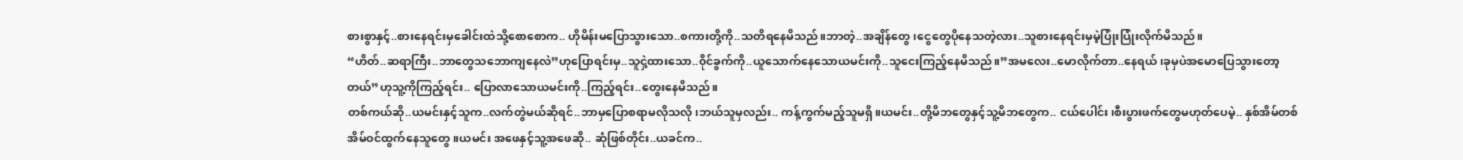စားစွာနှင့်..စားနေရင်းမှခေါင်းထဲသို့စောစောက.. ဟိုမိန်းမပြောသွားသော..စကားတို့ကို..သတိရနေမိသည်။ဘာတဲ့..အချိန်တွေ၊ငွေတွေပိုနေသတဲ့လား..သူစားနေရင်းမှမဲ့ပြုံးပြုံးလိုက်မိသည်။
“ဟိတ်..ဆရာကြီး..ဘာတွေသဘောကျနေလဲ”ဟုပြောရင်းမှ..သူငှဲ့ထားသော..၀ိုင်ခွက်ကို..ယူသောက်နေသောယမင်းကို..သူငေးကြည့်နေမိသည်။”အမလေး..မောလိုက်တာ..နေရယ်၊ခုမှပဲအမောပြေသွားတော့တယ်”ဟုသူ့ကိုကြည့်ရင်း.. ပြောလာသောယမင်းကို..ကြည့်ရင်း..တွေးနေမိသည်။
တစ်ကယ်ဆို..ယမင်းနှင့်သူက..လက်တွဲမယ်ဆိုရင်..ဘာမှပြောစရာမလိုသလို၊ဘယ်သူမှလည်း.. ကန့်ကွက်မည့်သူမရှိ။ယမင်း..တို့မိဘတွေနှင့်သူ့မိဘတွေက.. ငယ်ပေါင်း၊စီးပွားဖက်တွေမဟုတ်ပေမဲ့.. နှစ်အိမ်တစ်အိမ်ဝင်ထွက်နေသူတွေ။ယမင်း အဖေနှင့်သူ့အဖေဆို.. ဆုံဖြစ်တိုင်း..ယခင်က..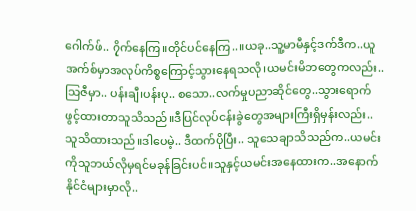ဂေါက်ဖ်.. ၇ိုက်နေကြ။တိုင်ပင်နေကြ..။ယခု..သူ့မာမီနှင့်ဒက်ဒီက..ယူအက်စ်မှာအလုပ်ကိစ္စကြောင့်သွားနေရသလို၊ယမင်းမိဘတွေကလည်း..သြဇီမှာ.. ပန်းချီ၊ပန်းပု.. စသော..လက်မှုပညာဆိုင်တွေ..သွားရောက်ဖွင့်ထားတာသူသိသည်။ဒီပြင်လုပ်ငန်းခွဲတွေအများကြီးရှိမှန်းလည်း..သူသိထားသည်။ဒါပေမဲ့.. ဒီထက်ပိုပြီး.. သူသေချာသိသည်က..ယမင်းကိုသူဘယ်လိုမှရင်မခုန်ခြင်းပင်။သူနှင့်ယမင်းအနေထားက..အနောက်နိုင်ငံများမှာလို..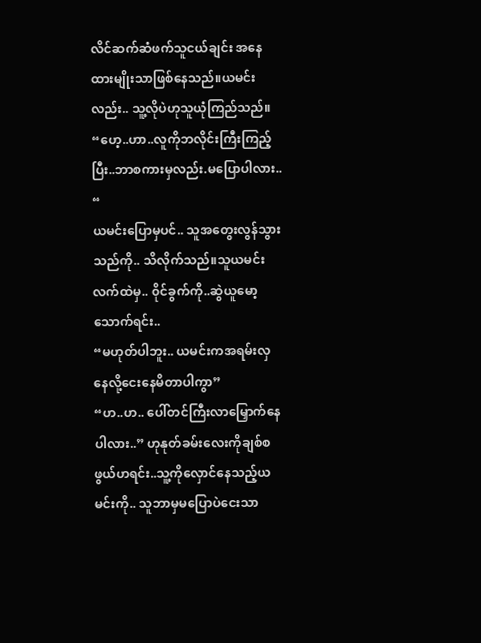လိင်ဆက်ဆံဖက်သူငယ်ချင်း အနေထားမျိုးသာဖြစ်နေသည်။ယမင်းလည်း.. သူ့လိုပဲဟုသူယုံကြည်သည်။
“ဟေ့..ဟာ..လူကိုဘလိုင်းကြီးကြည့်ပြီး..ဘာစကားမှလည်း.မပြောပါလား.. “
ယမင်းပြောမှပင်.. သူအတွေးလွန်သွားသည်ကို.. သိလိုက်သည်။သူယမင်းလက်ထဲမှ.. ၀ိုင်ခွက်ကို..ဆွဲယူမော့သောက်ရင်း..
“မဟုတ်ပါဘူး.. ယမင်းကအရမ်းလှနေလို့ငေးနေမိတာပါကွာ”
“ဟ..ဟ.. ပေါ်တင်ကြီးလာမြှောက်နေပါလား..” ဟုနုတ်ခမ်းလေးကိုချစ်စဖွယ်ဟရင်း..သူ့ကိုလှောင်နေသည့်ယမင်းကို.. သူဘာမှမပြောပဲငေးသာ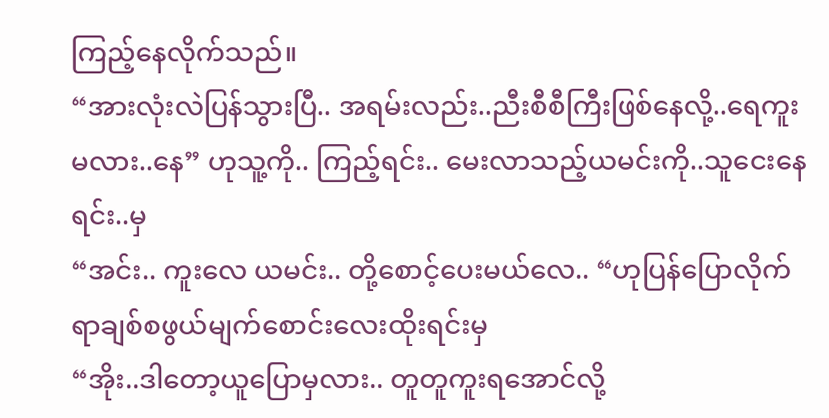ကြည့်နေလိုက်သည်။
“အားလုံးလဲပြန်သွားပြီ.. အရမ်းလည်း..ညီးစီစီကြီးဖြစ်နေလို့..ရေကူးမလား..နေ” ဟုသူ့ကို.. ကြည့်ရင်း.. မေးလာသည့်ယမင်းကို..သူငေးနေရင်း..မှ
“အင်း.. ကူးလေ ယမင်း.. တို့စောင့်ပေးမယ်လေ.. “ဟုပြန်ပြောလိုက်ရာချစ်စဖွယ်မျက်စောင်းလေးထိုးရင်းမှ
“အိုး..ဒါတော့ယူပြောမှလား.. တူတူကူးရအောင်လို့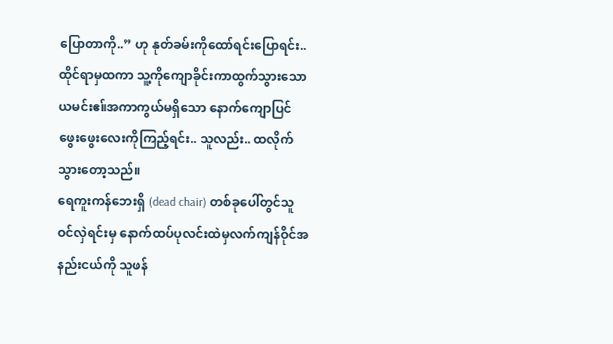ပြောတာကို..” ဟု နုတ်ခမ်းကိုထော်ရင်းပြောရင်း.. ထိုင်ရာမှထကာ သူ့ကိုကျောခိုင်းကာထွက်သွားသောယမင်းဧ။်အကာကွယ်မရှိသော နောက်ကျောပြင်ဖွေးဖွေးလေးကိုကြည့်ရင်း.. သူလည်း.. ထလိုက်သွားတော့သည်။
ရေကူးကန်ဘေးရှိ (dead chair) တစ်ခုပေါ်တွင်သူဝင်လှဲရင်းမှ နောက်ထပ်ပုလင်းထဲမှလက်ကျန်ဝိုင်အနည်းငယ်ကို သူဖန်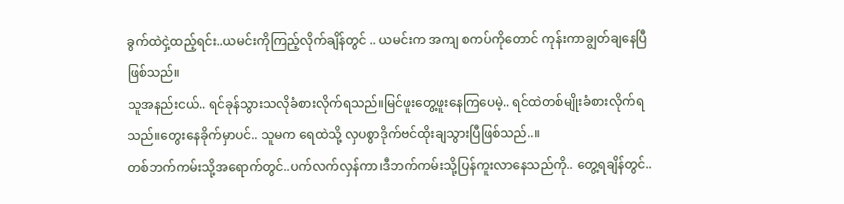ခွက်ထဲငှဲ့ထည့်ရင်း..ယမင်းကိုကြည့်လိုက်ချိန်တွင် .. ယမင်းက အကျ စကပ်ကိုတောင် ကုန်းကာချွတ်ချနေပြီဖြစ်သည်။
သူအနည်းငယ်.. ရင်ခုန်သွားသလိုခံစားလိုက်ရသည်။မြင်ဖူးတွေ့ဖူးနေကြပေမဲ့.. ရင်ထဲတစ်မျိုးခံစားလိုက်ရသည်။တွေးနေခိုက်မှာပင်.. သူမက ရေထဲသို့ လှပစွာဒိုက်ဗင်ထိုးချသွားပြီဖြစ်သည်..။
တစ်ဘက်ကမ်းသို့အရောက်တွင်..ပက်လက်လှန်ကာ၊ဒီဘက်ကမ်းသို့ပြန်ကူးလာနေသည်ကို.. တွေ့ရချိန်တွင်..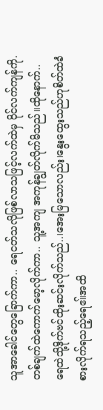သူအာခေါင်တွေခြောက်ကာ.. ရေငတ်သလိုဖြစ်လာသဖြင့်လက်ထဲမှ ၀ိုင်လက်ကျန်ကို. တစ်ချက်ထဲကောက်မော့လိုက်ကာ.. သူ့အကျ အကုန်ချွတ်လိုက်မိသည်။ထိုနောက်.. ရေထဲသို့ဒိုက်ဗင်ထိုးဆင်းလိုက်သည်..၊အေးမြသောလည်း၊နွေးထွေးသည်ဟုစိတ်ထဲခံစားလိုက်ရသည့်ရေဧ။်အထိ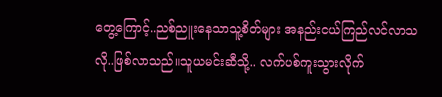တွေ့ကြောင့်..ညစ်ညူးနေသာသူ့စိတ်များ အနည်းငယ်ကြည်လင်လာသလို..ဖြစ်လာသည်။သူယမင်းဆီသို့.. လက်ပစ်ကူးသွားလိုက်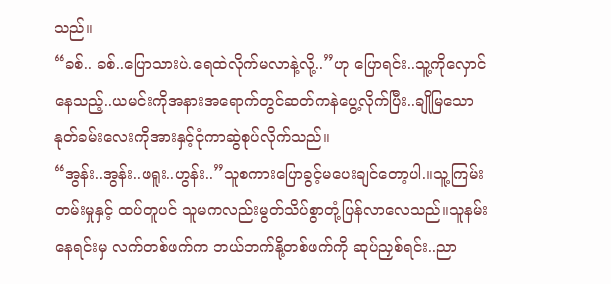သည်။
“ခစ်.. ခစ်..ပြောသားပဲ.ရေထဲလိုက်မလာနဲ့လို့..”ဟု ပြောရင်း..သူ့ကိုလှောင်နေသည့်..ယမင်းကိုအနားအရောက်တွင်ဆတ်ကနဲပွေ့လိုက်ပြီး..ချိုမြသောနုတ်ခမ်းလေးကိုအားနှင့်ငုံကာဆွဲစုပ်လိုက်သည်။
“အွန်း..အွန်း..ဖရူး..ဟွန်း..”သူစကားပြောခွင့်မပေးချင်တော့ပါ.။သူ့ကြမ်းတမ်းမှုနှင့် ထပ်တူပင် သူမကလည်းမွတ်သိပ်စွာတုံ့ပြန်လာလေသည်။သူနမ်းနေရင်းမှ လက်တစ်ဖက်က ဘယ်ဘက်နို့တစ်ဖက်ကို ဆုပ်ညှစ်ရင်း..ညာ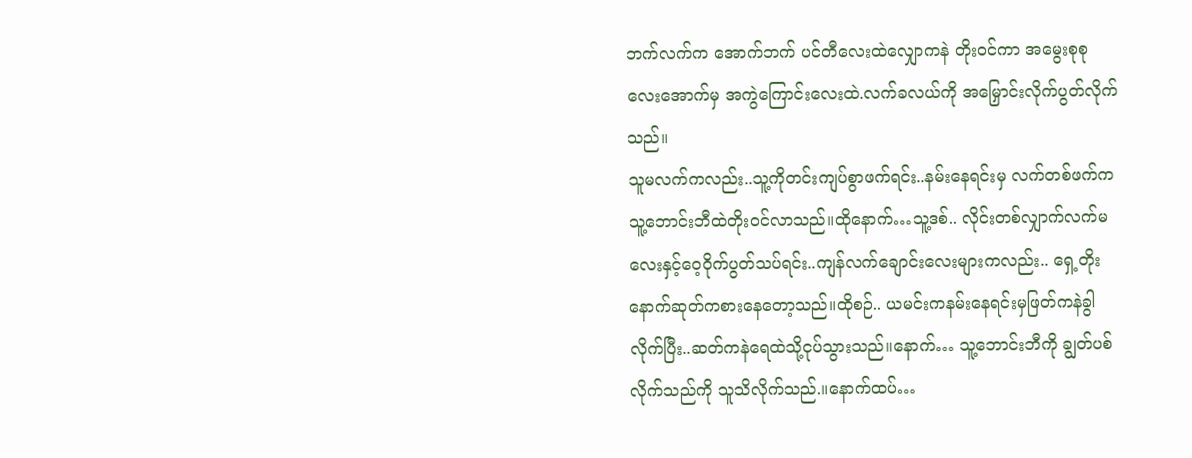ဘက်လက်က အောက်ဘက် ပင်တီလေးထဲလျှောကနဲ တိုးဝင်ကာ အမွေးစုစုလေးအောက်မှ အကွဲကြောင်းလေးထဲ.လက်ခလယ်ကို အမြှောင်းလိုက်ပွတ်လိုက်သည်။
သူမလက်ကလည်း..သူ့ကိုတင်းကျပ်စွာဖက်ရင်း..နမ်းနေရင်းမှ လက်တစ်ဖက်က သူ့ဘောင်းဘီထဲတိုးဝင်လာသည်။ထိုနောက်…သူ့ဒစ်.. လိုင်းတစ်လျှာက်လက်မလေးနှင့်ဝေ့ဝိုက်ပွတ်သပ်ရင်း..ကျန်လက်ချောင်းလေးများကလည်း.. ရှေ့တိုးနောက်ဆုတ်ကစားနေတော့သည်။ထိုစဉ်.. ယမင်းကနမ်းနေရင်းမှဖြတ်ကနဲခွါလိုက်ပြီး..ဆတ်ကနဲရေထဲသို့ငုပ်သွားသည်။နောက်… သူ့ဘောင်းဘီကို ချွတ်ပစ်လိုက်သည်ကို သူသိလိုက်သည်.။နောက်ထပ်…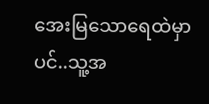အေးမြသောရေထဲမှာပင်..သူ့အ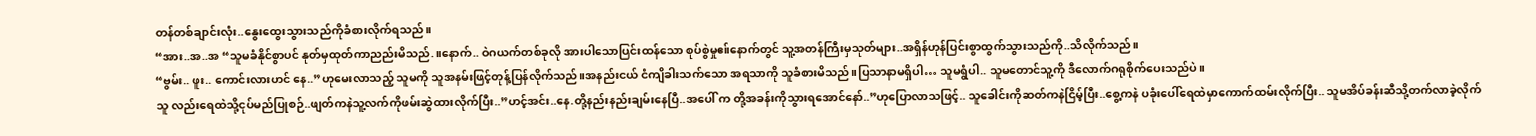တန်တစ်ချာင်းလုံး..နွေးထွေးသွားသည်ကိုခံစားလိုက်ရသည်။
“အား..အ..အ “သူမခံနိုင်စွာပင် နုတ်မှထုတ်ကာညည်းမိသည်.။နောက်.. ဝဲဂယက်တစ်ခုလို အားပါသောပြင်းထန်သော စုပ်စွဲမှုဧ။်နောက်တွင် သူ့အတန်ကြီးမှသုတ်များ..အရှိန်ဟုန်ပြင်းစွာထွက်သွားသည်ကို..သိလိုက်သည်။
“ဗွမ်း.. ဖူး.. ကောင်းလားဟင် နေ..”ဟုမေးလာသည့် သူမကို သူအနမ်းဖြင့်တုန့်ပြန်လိုက်သည်။အနည်းငယ် ငံကျိခါးသက်သော အရသာကို သူခံစားမိသည်။ပြသာနာမရှိပါ… သူမရွံပါ.. သူမတောင်သူ့ကို ဒီလောက်ဂရုစိုက်ပေးသည်ပဲ။
သူ လည်းရေထဲသို့ငုပ်မည်ပြုစဉ်..ဖျတ်ကနဲသူ့လက်ကိုဖမ်းဆွဲထားလိုက်ပြီး..”ဟင့်အင်း..နေ.တို့နည်းနည်းချမ်းနေပြီ..အပေါ် က တို့အခန်းကိုသွားရအောင်နော်..”ဟုပြောလာသဖြင့်.. သူခေါင်းကိုဆတ်ကနဲငြိမ့်ပြီး..စွေ့ကနဲ ပခုံးပေါ်ရေထဲမှာကောက်ထမ်းလိုက်ပြီး.. သူမအိပ်ခန်းဆီသို့တက်လာခဲ့လိုက်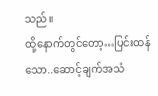သည်။
ထို့နောက်တွင်တော့…ပြင်းထန်သော..ဆောင့်ချက်အသံ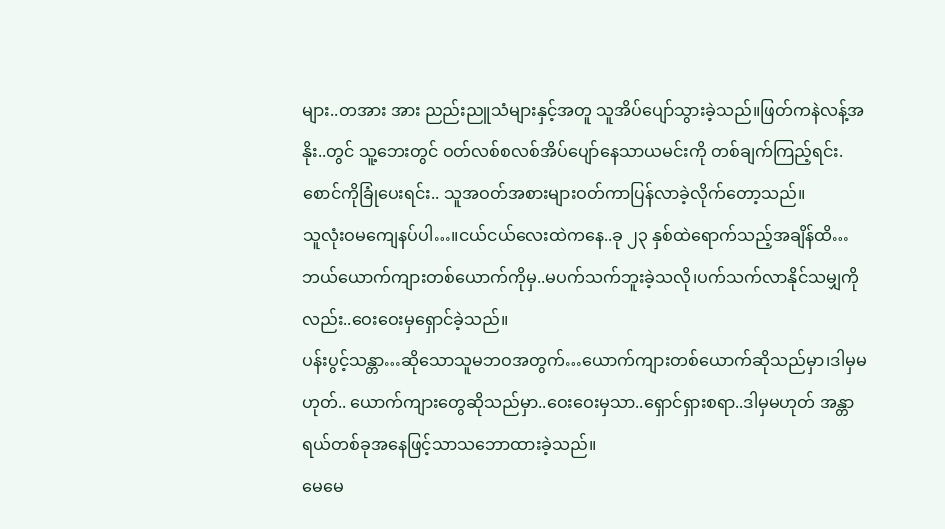များ..တအား အား ညည်းညူသံများနှင့်အတူ သူအိပ်ပျော်သွားခဲ့သည်။ဖြတ်ကနဲလန့်အနိုး..တွင် သူ့ဘေးတွင် ဝတ်လစ်စလစ်အိပ်ပျော်နေသာယမင်းကို တစ်ချက်ကြည့်ရင်း.စောင်ကိုခြုံပေးရင်း.. သူအဝတ်အစားများဝတ်ကာပြန်လာခဲ့လိုက်တော့သည်။
သူလုံးဝမကျေနပ်ပါ…။ငယ်ငယ်လေးထဲကနေ..ခု ၂၃ နှစ်ထဲရောက်သည့်အချိန်ထိ…ဘယ်ယောက်ကျားတစ်ယောက်ကိုမှ..မပက်သက်ဘူးခဲ့သလို၊ပက်သက်လာနိုင်သမျှကိုလည်း..ဝေးဝေးမှရှောင်ခဲ့သည်။
ပန်းပွင့်သန္တာ…ဆိုသောသူမဘဝအတွက်…ယောက်ကျားတစ်ယောက်ဆိုသည်မှာ၊ဒါမှမဟုတ်.. ယောက်ကျားတွေဆိုသည်မှာ..ဝေးဝေးမှသာ..ရှောင်ရှားစရာ..ဒါမှမဟုတ် အန္တာရယ်တစ်ခုအနေဖြင့်သာသဘောထားခဲ့သည်။
မေမေ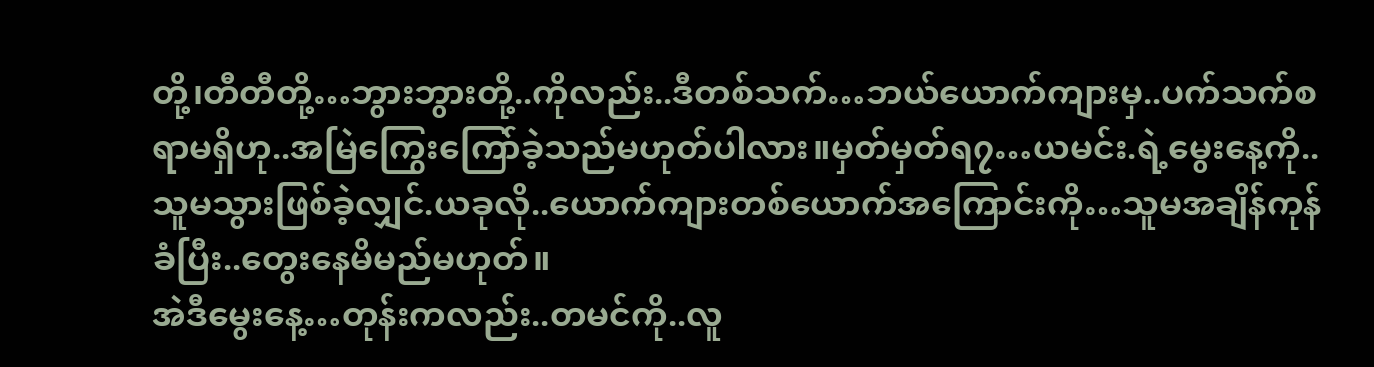တို့၊တီတီတို့…ဘွားဘွားတို့..ကိုလည်း..ဒီတစ်သက်…ဘယ်ယောက်ကျားမှ..ပက်သက်စရာမရှိဟု..အမြဲကြွေးကြော်ခဲ့သည်မဟုတ်ပါလား။မှတ်မှတ်ရ၇…ယမင်း.ရဲ့မွေးနေ့ကို..သူမသွားဖြစ်ခဲ့လျှင်.ယခုလို..ယောက်ကျားတစ်ယောက်အကြောင်းကို…သူမအချိန်ကုန်ခံပြီး..တွေးနေမိမည်မဟုတ်။
အဲဒီမွေးနေ့…တုန်းကလည်း..တမင်ကို..လူ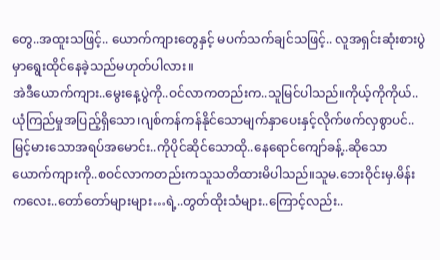တွေ..အထူးသဖြင့်.. ယောက်ကျားတွေနှင့် မပက်သက်ချင်သဖြင့်.. လူအရှင်းဆုံးစားပွဲမှာရွေးထိုင်နေခဲ့သည်မဟုတ်ပါလား။
အဲဒီယောက်ကျား..မွေးနေ့ပွဲကို..ဝင်လာကတည်းက..သူမြင်ပါသည်။ကိုယ့်ကိုကိုယ်..ယုံကြည်မှုအပြည့်ရှိသော၊ဂျစ်ကန်ကန်နိုင်သောမျက်နှာပေးနှင့်လိုက်ဖက်လှစွာပင်..မြင့်မားသောအရပ်အမောင်း..ကိုပိုင်ဆိုင်သောထို..နေရောင်ကျော်ခန့်..ဆိုသောယောက်ကျားကို..စဝင်လာကတည်းကသူသတိထားမိပါသည်။သူမ.ဘေးဝိုင်းမှ.မိန်းကလေး..တော်တော်များများ…ရဲ့..တွတ်ထိုးသံများ..ကြောင့်လည်း..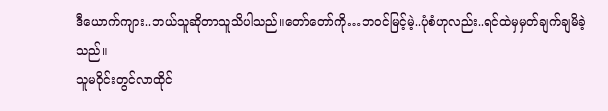ဒီယောက်ကျား..ဘယ်သူဆိုတာသူသိပါသည်။တော်တော်ကို…ဘဝင်မြင့်မဲ့..ပုံစံဟုလည်း..ရင်ထဲမှမှတ်ချက်ချမိခဲ့သည်။
သူမဝိုင်းတွင်လာထိုင်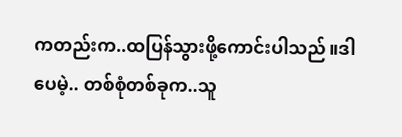ကတည်းက..ထပြန်သွားဖို့ကောင်းပါသည်။ဒါပေမဲ့.. တစ်စုံတစ်ခုက..သူ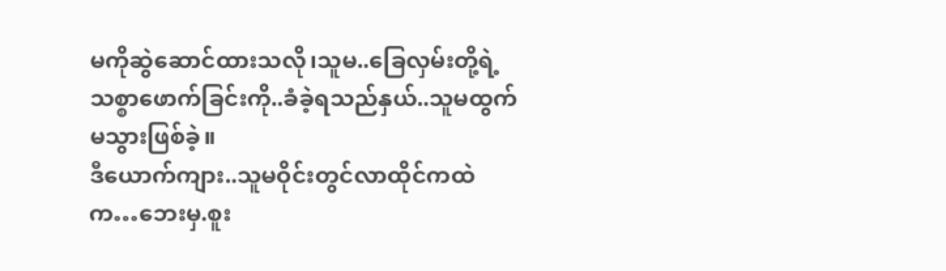မကိုဆွဲဆောင်ထားသလို၊သူမ..ခြေလှမ်းတို့ရဲ့သစ္စာဖောက်ခြင်းကို..ခံခဲ့ရသည်နှယ်..သူမထွက်မသွားဖြစ်ခဲ့။
ဒီယောက်ကျား..သူမဝိုင်းတွင်လာထိုင်ကထဲက…ဘေးမှ.စူး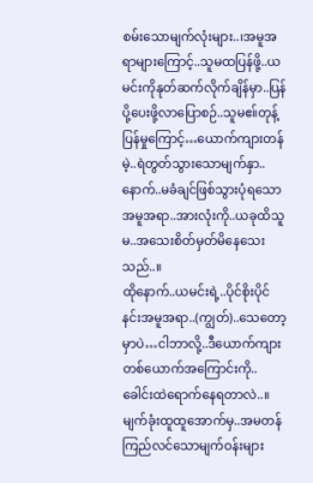စမ်းသောမျက်လုံးများ..၊အမူအရာများကြောင့်..သူမထပြန်ဖို့..ယမင်းကိုနုတ်ဆက်လိုက်ချိန်မှာ..ပြန်ပို့ပေးဖို့လာပြောစဉ်..သူမဧ။်တုန့်ပြန်မှုကြောင့်…ယောက်ကျားတန်မဲ့..ရဲတွတ်သွားသောမျက်နှာ..နောက်..မခံချင်ဖြစ်သွားပုံရသောအမူအရာ..အားလုံးကို..ယခုထိသူမ..အသေးစိတ်မှတ်မိနေသေးသည်..။
ထိုနောက်..ယမင်းရဲ့..ပိုင်စိုးပိုင်နင်းအမူအရာ..(ကျွတ်)..သေတော့မှာပဲ…ငါဘာလို့..ဒီယောက်ကျားတစ်ယောက်အကြောင်းကို..ခေါင်းထဲရောက်နေရတာလဲ..။
မျက်ခုံးထူထူအောက်မှ..အမတန်ကြည်လင်သောမျက်ဝန်းများ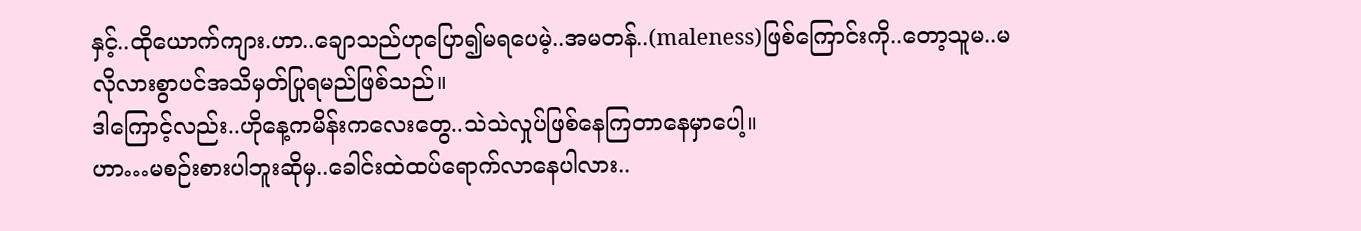နှင့်..ထိုယောက်ကျား.ဟာ..ချောသည်ဟုပြော၍မရပေမဲ့..အမတန်..(maleness)ဖြစ်ကြောင်းကို..တော့သူမ..မလိုလားစွာပင်အသိမှတ်ပြုရမည်ဖြစ်သည်။
ဒါကြောင့်လည်း..ဟိုနေ့ကမိန်းကလေးတွေ..သဲသဲလှုပ်ဖြစ်နေကြတာနေမှာပေါ့။
ဟာ…မစဉ်းစားပါဘူးဆိုမှ..ခေါင်းထဲထပ်ရောက်လာနေပါလား..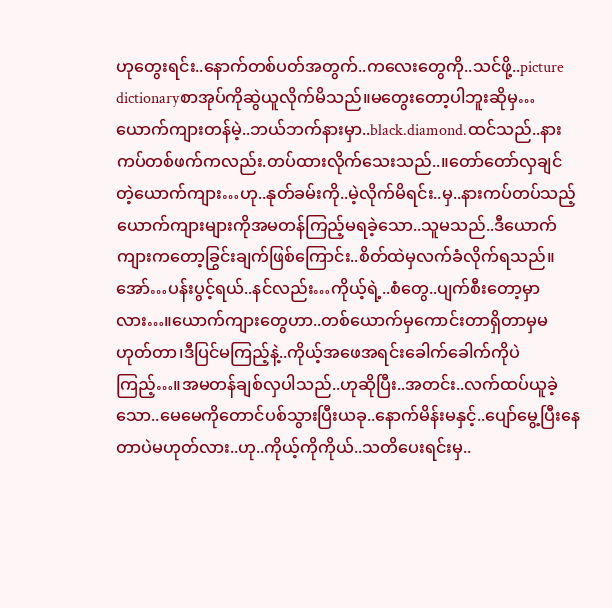ဟုတွေးရင်း..နောက်တစ်ပတ်အတွက်..ကလေးတွေကို..သင်ဖို့..picture dictionaryစာအုပ်ကိုဆွဲယူလိုက်မိသည်။မတွေးတော့ပါဘူးဆိုမှ…ယောက်ကျားတန်မဲ့..ဘယ်ဘက်နားမှာ..black.diamond.ထင်သည်..နားကပ်တစ်ဖက်ကလည်း.တပ်ထားလိုက်သေးသည်..။တော်တော်လှချင်တဲ့ယောက်ကျား…ဟု..နုတ်ခမ်းကို..မဲ့လိုက်မိရင်း..မှ..နားကပ်တပ်သည့်ယောက်ကျားများကိုအမတန်ကြည့်မရခဲ့သော..သူမသည်..ဒီယောက်ကျားကတော့ခြွင်းချက်ဖြစ်ကြောင်း..စိတ်ထဲမှလက်ခံလိုက်ရသည်။
အော်…ပန်းပွင့်ရယ်..နင်လည်း…ကိုယ့်ရဲ့..စံတွေ..ပျက်စီးတော့မှာလား…။ယောက်ကျားတွေဟာ..တစ်ယောက်မှကောင်းတာရှိတာမှမဟုတ်တာ၊ဒီပြင်မကြည့်နဲ့..ကိုယ့်အဖေအရင်းခေါက်ခေါက်ကိုပဲကြည့်…။အမတန်ချစ်လှပါသည်..ဟုဆိုပြီး..အတင်း..လက်ထပ်ယူခဲ့သော..မေမေကိုတောင်ပစ်သွားပြီးယခု..နောက်မိန်းမနှင့်..ပျော်မွေ့ပြီးနေတာပဲမဟုတ်လား..ဟု..ကိုယ့်ကိုကိုယ်..သတိပေးရင်းမှ..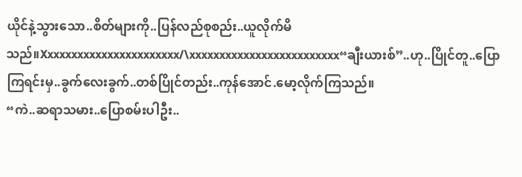ယိုင်နဲ့သွားသော..စိတ်များကို..ပြန်လည်စုစည်း..ယူလိုက်မိသည်။Xxxxxxxxxxxxxxxxxxxxxxx/\xxxxxxxxxxxxxxxxxxxxxxxxx“ချီးယားစ်”..ဟု..ပြိုင်တူ..ပြောကြရင်းမှ..ခွက်လေးခွက်..တစ်ပြိုင်တည်း..ကုန်အောင်.မော့လိုက်ကြသည်။
“ကဲ..ဆရာသမား..ပြောစမ်းပါဦး..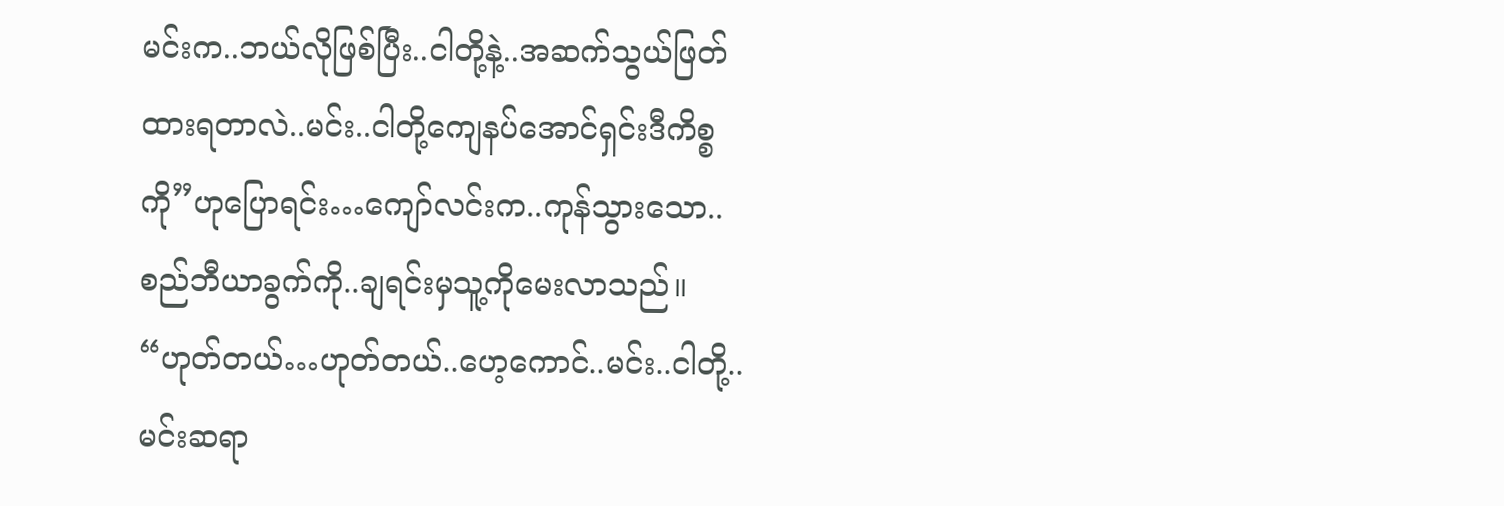မင်းက..ဘယ်လိုဖြစ်ပြီး..ငါတို့နဲ့..အဆက်သွယ်ဖြတ်ထားရတာလဲ..မင်း..ငါတို့ကျေနပ်အောင်ရှင်းဒီကိစ္စကို”ဟုပြောရင်း…ကျော်လင်းက..ကုန်သွားသော..စည်ဘီယာခွက်ကို..ချရင်းမှသူ့ကိုမေးလာသည်။
“ဟုတ်တယ်…ဟုတ်တယ်..ဟေ့ကောင်..မင်း..ငါတို့..မင်းဆရာ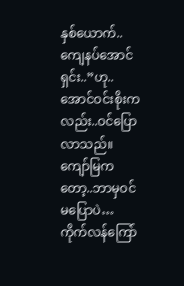နှစ်ယောက်..ကျေနပ်အောင်ရှင်း..”ဟု..အောင်ဝင်းစိုးကလည်း..ဝင်ပြောလာသည်။
ကျော်မြကတော့..ဘာမှဝင်မပြောပဲ…ကိုက်လန်ကြော်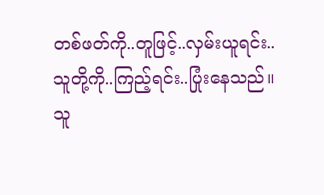တစ်ဖတ်ကို..တူဖြင့်..လှမ်းယူရင်း..သူတို့ကို..ကြည့်ရင်း..ပြုံးနေသည်။
သူ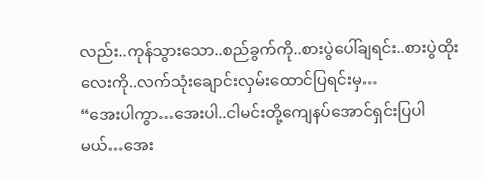လည်း..ကုန်သွားသော..စည်ခွက်ကို..စားပွဲပေါ်ချရင်း..စားပွဲထိုးလေးကို..လက်သုံးချောင်းလှမ်းထောင်ပြရင်းမှ…
“အေးပါကွာ…အေးပါ..ငါမင်းတို့ကျေနပ်အောင်ရှင်းပြပါမယ်…အေး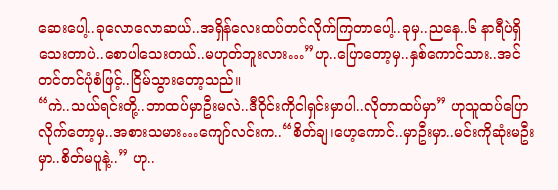ဆေးပေါ့..ခုလောလောဆယ်..အရှိန်လေးထပ်တင်လိုက်ကြတာပေါ့..ခုမှ..ညနေ..၆ နာရီပဲရှိသေးတာပဲ..စောပါသေးတယ်..မဟုတ်ဘူးလား…”ဟု..ပြောတော့မှ..နှစ်ကောင်သား..အင်တင်တင်ပုံစံဖြင့်..ငြိမ်သွားတော့သည်။
“ကဲ..သယ်ရင်းတို့..ဘာထပ်မှာဦးမလဲ..ဒီဝိုင်းကိုငါရှင်းမှာပါ..လိုတာထပ်မှာ” ဟုသူထပ်ပြောလိုက်တော့မှ..အစားသမား…ကျော်လင်းက..“စိတ်ချ၊ဟေ့ကောင်..မှာဦးမှာ..မင်းကိုဆုံးမဦးမှာ..စိတ်မပူနဲ့..” ဟု..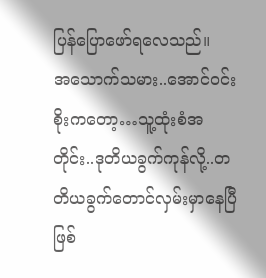ပြန်ပြောဖော်ရလေသည်။
အသောက်သမား..အောင်ဝင်းစိုးကတော့…သူ့ထုံးစံအတိုင်း..ဒုတိယခွက်ကုန်လို့..တတိယခွက်တောင်လှမ်းမှာနေပြီဖြစ်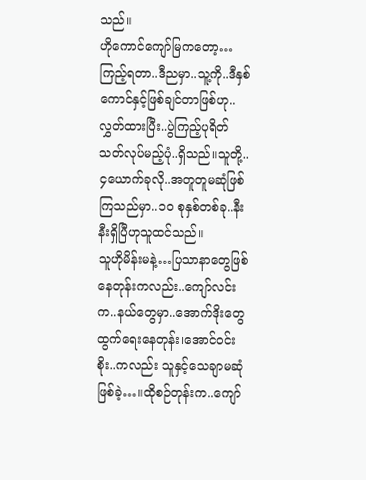သည်။
ဟိုကောင်ကျော်မြကတော့…ကြည့်ရတာ..ဒီညမှာ..သူ့ကို..ဒီနှစ်ကောင်နှင့်ဖြစ်ချင်တာဖြစ်ဟု..လွှတ်ထားပြီး..ပွဲကြည့်ပုရိတ်သတ်လုပ်မည့်ပုံ..ရှိသည်။သူတို့..၄ယောက်ခုလို..အတူတူမဆုံဖြစ်ကြသည်မှာ..၁၀ စုနှစ်တစ်ခု..နီးနီးရှိပြီဟုသူထင်သည်။
သူဟိုမိန်းမနဲ့…ပြသာနာတွေဖြစ်နေတုန်းကလည်း..ကျော်လင်းက..နယ်တွေမှာ..အောက်ဒိုးတွေထွက်ရေးနေတုန်း၊အောင်ဝင်းစိုး..ကလည်း သူနှင့်သေချာမဆုံဖြစ်ခဲ့…။ထိုစဉ်တုန်းက..ကျော်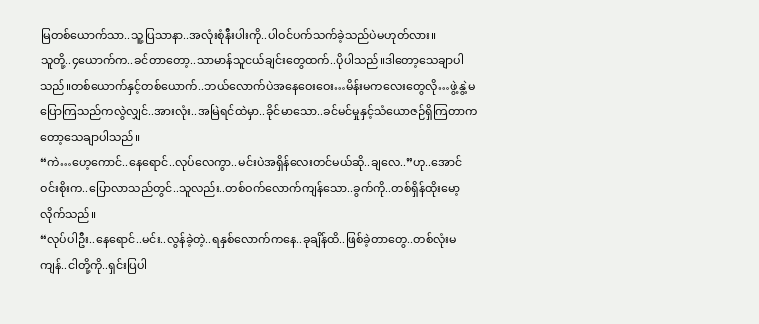မြတစ်ယောက်သာ..သူ့ပြသာနာ..အလုံးစုံနီးပါးကို..ပါဝင်ပက်သက်ခဲ့သည်ပဲမဟုတ်လား။
သူတို့..၄ယောက်က..ခင်တာတော့..သာမာန်သူငယ်ချင်းတွေထက်..ပိုပါသည်။ဒါတော့သေချာပါသည်။တစ်ယောက်နှင့်တစ်ယောက်..ဘယ်လောက်ပဲအနေဝေးဝေး…မိန်းမကလေးတွေလို…ဖွဲ့နွဲ့မပြောကြသည်ကလွဲလျှင်..အားလုံး..အမြဲရင်ထဲမှာ..ခိုင်မာသော..ခင်မင်မှုနှင့်သံယောဇဉ်ရှိကြတာကတော့သေချာပါသည်။
“ကဲ…ဟေ့ကောင်..နေရောင်..လုပ်လေကွာ..မင်းပဲအရှိန်လေးတင်မယ်ဆို..ချလေ..”ဟု..အောင်ဝင်းစိုးက..ပြောလာသည်တွင်..သူလည်း..တစ်ဝက်လောက်ကျန်သော..ခွက်ကို..တစ်ရှိန်ထိုးမော့လိုက်သည်။
“လုပ်ပါဦး..နေရောင်..မင်း..လွန်ခဲ့တဲ့..ရနှစ်လောက်ကနေ..ခုချိန်ထိ..ဖြစ်ခဲ့တာတွေ..တစ်လုံးမကျန်..ငါတို့ကို..ရှင်းပြပါ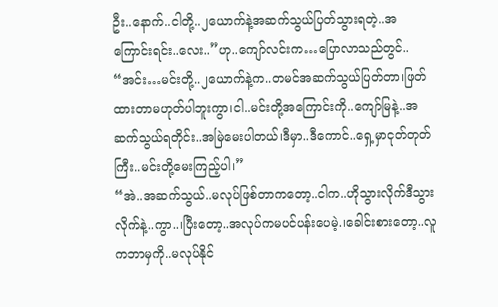ဦး..နောက်..ငါတို့..၂ယောက်နဲ့အဆက်သွယ်ပြတ်သွားရတဲ့..အကြောင်းရင်း..လေး..”ဟု..ကျော်လင်းက…ပြောလာသည်တွင်..
“အင်း…မင်းတို့..၂ယောက်နဲ့က..တမင်အဆက်သွယ်ပြတ်တာ၊ဖြတ်ထားတာမဟုတ်ပါဘူးကွာ၊ငါ..မင်းတို့အကြောင်းကို..ကျော်မြနဲ့..အဆက်သွယ်ရတိုင်း..အမြဲမေးပါတယ်၊ဒီမှာ..ဒီကောင်..ရှေ့မှာငုတ်တုတ်ကြီး..မင်းတို့မေးကြည့်ပါ၊”
“အဲ..အဆက်သွယ်..မလုပ်ဖြစ်တာကတော့..ငါက..ဟိုသွားလိုက်ဒီသွားလိုက်နဲ့..ကွာ..၊ပြီးတော့..အလုပ်ကမပင်ပန်းပေမဲ့.၊ခေါင်းစားတော့..လူကဘာမှကို..မလုပ်နိုင်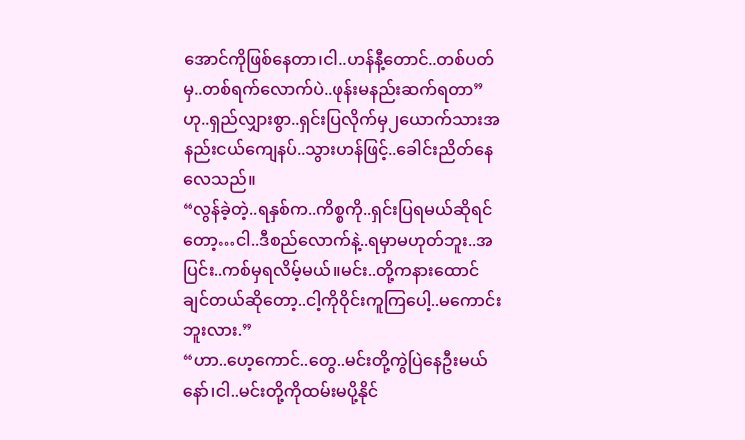အောင်ကိုဖြစ်နေတာ၊ငါ..ဟန်နီ့တောင်..တစ်ပတ်မှ..တစ်ရက်လောက်ပဲ..ဖုန်းမနည်းဆက်ရတာ”ဟု..ရှည်လျှားစွာ..ရှင်းပြလိုက်မှ၂ယောက်သားအနည်းငယ်ကျေနပ်..သွားဟန်ဖြင့်..ခေါင်းညိတ်နေလေသည်။
“လွန်ခဲ့တဲ့..ရနှစ်က..ကိစ္စကို..ရှင်းပြရမယ်ဆိုရင်တော့…ငါ..ဒီစည်လောက်နဲ့..ရမှာမဟုတ်ဘူး..အပြင်း..ကစ်မှရလိမ့်မယ်။မင်း..တို့ကနားထောင်ချင်တယ်ဆိုတော့..ငါ့ကိုဝိုင်းကူကြပေါ့..မကောင်းဘူးလား.”
“ဟာ..ဟေ့ကောင်..တွေ..မင်းတို့ကွဲပြဲနေဦးမယ်နော်၊ငါ..မင်းတို့ကိုထမ်းမပို့နိုင်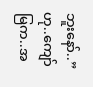ဘူးနော်..”ဟု..ကျော်မြက..အ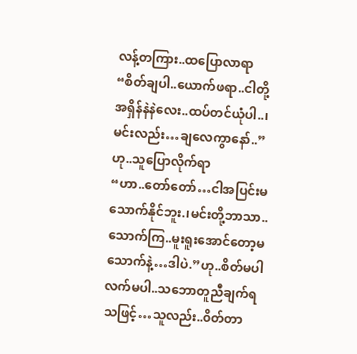လန့်တကြား..ထပြောလာရာ
“စိတ်ချပါ..ယောက်ဖရာ..ငါတို့အရှိန်နဲနဲလေး..ထပ်တင်ယုံပါ..၊မင်းလည်း…ချလေကွာနော်..”ဟု..သူပြောလိုက်ရာ
“ဟာ..တော်တော်…ငါအပြင်းမသောက်နိုင်ဘူး.၊မင်းတို့ဘာသာ..သောက်ကြ..မူးရူးအောင်တော့မသောက်နဲ့…ဒါပဲ.”ဟု..စိတ်မပါလက်မပါ..သဘောတူညီချက်ရသဖြင့်…သူလည်း..၀ိတ်တာ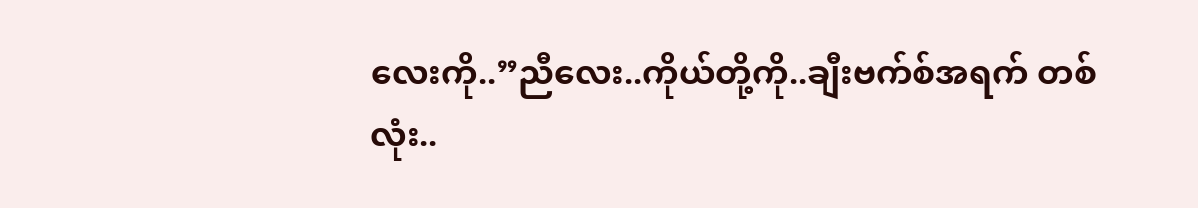လေးကို..”ညီလေး..ကိုယ်တို့ကို..ချီးဗက်စ်အရက် တစ်လုံး..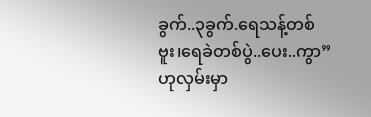ခွက်..၃ခွက်.ရေသန့်တစ်ဗူး၊ရေခဲတစ်ပွဲ..ပေး..ကွာ”ဟုလှမ်းမှာ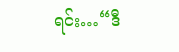ရင်း…“ဒီ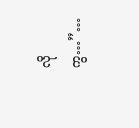လိုကွ…”…